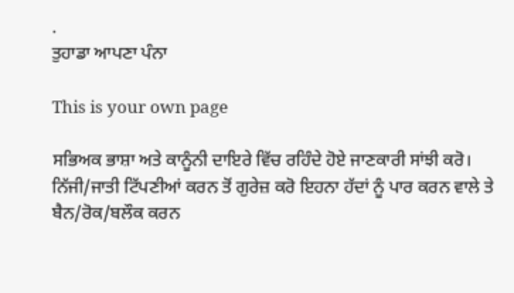.
ਤੁਹਾਡਾ ਆਪਣਾ ਪੰਨਾ

This is your own page

ਸਭਿਅਕ ਭਾਸ਼ਾ ਅਤੇ ਕਾਨੂੰਨੀ ਦਾਇਰੇ ਵਿੱਚ ਰਹਿੰਦੇ ਹੋਏ ਜਾਣਕਾਰੀ ਸਾਂਝੀ ਕਰੋ। ਨਿੱਜੀ/ਜਾਤੀ ਟਿੱਪਣੀਆਂ ਕਰਨ ਤੋਂ ਗੁਰੇਜ਼ ਕਰੋ ਇਹਨਾ ਹੱਦਾਂ ਨੂੰ ਪਾਰ ਕਰਨ ਵਾਲੇ ਤੇ ਬੈਨ/ਰੋਕ/ਬਲੌਕ ਕਰਨ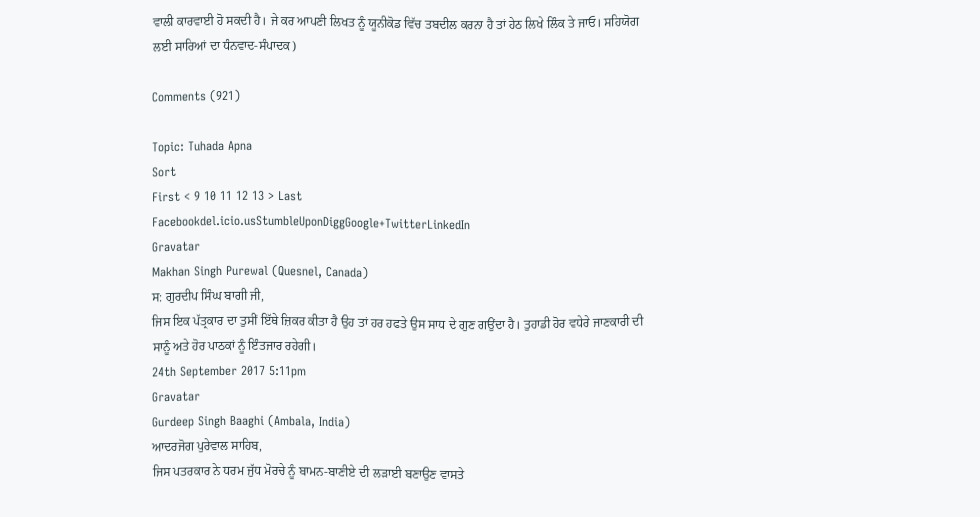ਵਾਲੀ ਕਾਰਵਾਈ ਹੋ ਸਕਦੀ ਹੈ। ਜੇ ਕਰ ਆਪਣੀ ਲਿਖਤ ਨੂੰ ਯੂਨੀਕੋਡ ਵਿੱਚ ਤਬਦੀਲ ਕਰਨਾ ਹੈ ਤਾਂ ਹੇਠ ਲਿਖੇ ਲਿੰਕ ਤੇ ਜਾਓ। ਸਹਿਯੋਗ ਲਈ ਸਾਰਿਆਂ ਦਾ ਧੰਨਵਾਦ-ਸੰਪਾਦਕ)

Comments (921)

Topic: Tuhada Apna
Sort
First < 9 10 11 12 13 > Last
Facebookdel.icio.usStumbleUponDiggGoogle+TwitterLinkedIn
Gravatar
Makhan Singh Purewal (Quesnel, Canada)
ਸ: ਗੁਰਦੀਪ ਸਿੰਘ ਬਾਗੀ ਜੀ,
ਜਿਸ ਇਕ ਪੱਤ੍ਰਕਾਰ ਦਾ ਤੁਸੀਂ ਇੱਥੇ ਜ਼ਿਕਰ ਕੀਤਾ ਹੈ ਉਹ ਤਾਂ ਹਰ ਹਫਤੇ ਉਸ ਸਾਧ ਦੇ ਗੁਣ ਗਉਂਦਾ ਹੈ। ਤੁਹਾਡੀ ਹੋਰ ਵਧੇਰੇ ਜਾਣਕਾਰੀ ਦੀ ਸਾਨੂੰ ਅਤੇ ਹੋਰ ਪਾਠਕਾਂ ਨੂੰ ਇੰਤਜਾਰ ਰਹੇਗੀ।
24th September 2017 5:11pm
Gravatar
Gurdeep Singh Baaghi (Ambala, India)
ਆਦਰਜੋਗ ਪੁਰੇਵਾਲ ਸਾਹਿਬ,
ਜਿਸ ਪਤਰਕਾਰ ਨੇ ਧਰਮ ਜੁੱਧ ਮੋਰਚੇ ਨੂੰ ਬਾਮਨ-ਬਾਣੀਏ ਦੀ ਲੜਾਈ ਬਣਾਉਣ ਵਾਸਤੇ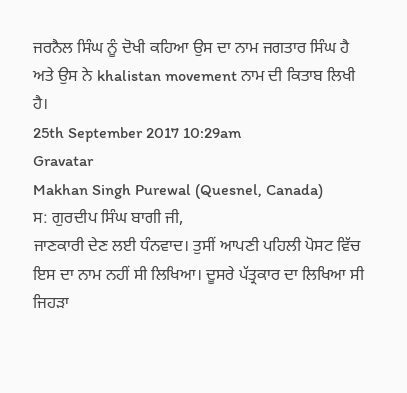ਜਰਨੈਲ ਸਿੰਘ ਨੂੰ ਦੋਖੀ ਕਹਿਆ ਉਸ ਦਾ ਨਾਮ ਜਗਤਾਰ ਸਿੰਘ ਹੈ ਅਤੇ ਉਸ ਨੇ khalistan movement ਨਾਮ ਦੀ ਕਿਤਾਬ ਲਿਖੀ ਹੈ।
25th September 2017 10:29am
Gravatar
Makhan Singh Purewal (Quesnel, Canada)
ਸ: ਗੁਰਦੀਪ ਸਿੰਘ ਬਾਗੀ ਜੀ,
ਜਾਣਕਾਰੀ ਦੇਣ ਲਈ ਧੰਨਵਾਦ। ਤੁਸੀਂ ਆਪਣੀ ਪਹਿਲੀ ਪੋਸਟ ਵਿੱਚ ਇਸ ਦਾ ਨਾਮ ਨਹੀਂ ਸੀ ਲਿਖਿਆ। ਦੂਸਰੇ ਪੱਤ੍ਰਕਾਰ ਦਾ ਲਿਖਿਆ ਸੀ ਜਿਹੜਾ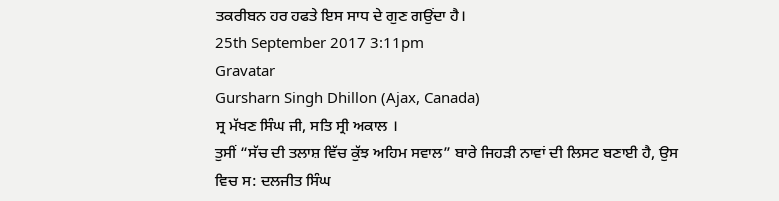ਤਕਰੀਬਨ ਹਰ ਹਫਤੇ ਇਸ ਸਾਧ ਦੇ ਗੁਣ ਗਉਂਦਾ ਹੈ।
25th September 2017 3:11pm
Gravatar
Gursharn Singh Dhillon (Ajax, Canada)
ਸ੍ਰ ਮੱਖਣ ਸਿੰਘ ਜੀ, ਸਤਿ ਸ੍ਰੀ ਅਕਾਲ ।
ਤੁਸੀਂ “ਸੱਚ ਦੀ ਤਲਾਸ਼ ਵਿੱਚ ਕੁੱਝ ਅਹਿਮ ਸਵਾਲ” ਬਾਰੇ ਜਿਹੜੀ ਨਾਵਾਂ ਦੀ ਲਿਸਟ ਬਣਾਈ ਹੈ, ਉਸ ਵਿਚ ਸ: ਦਲਜੀਤ ਸਿੰਘ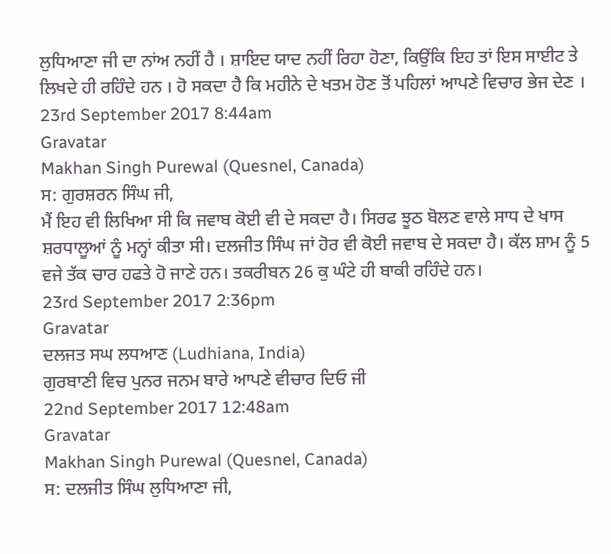ਲੁਧਿਆਣਾ ਜੀ ਦਾ ਨਾਂਅ ਨਹੀਂ ਹੈ । ਸ਼ਾਇਦ ਯਾਦ ਨਹੀਂ ਰਿਹਾ ਹੋਣਾ, ਕਿਉਂਕਿ ਇਹ ਤਾਂ ਇਸ ਸਾਈਟ ਤੇ ਲਿਖਦੇ ਹੀ ਰਹਿੰਦੇ ਹਨ । ਹੋ ਸਕਦਾ ਹੈ ਕਿ ਮਹੀਨੇ ਦੇ ਖਤਮ ਹੋਣ ਤੋਂ ਪਹਿਲਾਂ ਆਪਣੇ ਵਿਚਾਰ ਭੇਜ ਦੇਣ ।
23rd September 2017 8:44am
Gravatar
Makhan Singh Purewal (Quesnel, Canada)
ਸ: ਗੁਰਸ਼ਰਨ ਸਿੰਘ ਜੀ,
ਮੈਂ ਇਹ ਵੀ ਲਿਖਿਆ ਸੀ ਕਿ ਜਵਾਬ ਕੋਈ ਵੀ ਦੇ ਸਕਦਾ ਹੈ। ਸਿਰਫ ਝੂਠ ਬੋਲਣ ਵਾਲੇ ਸਾਧ ਦੇ ਖਾਸ ਸ਼ਰਧਾਲੂਆਂ ਨੂੰ ਮਨ੍ਹਾਂ ਕੀਤਾ ਸੀ। ਦਲਜੀਤ ਸਿੰਘ ਜਾਂ ਹੋਰ ਵੀ ਕੋਈ ਜਵਾਬ ਦੇ ਸਕਦਾ ਹੈ। ਕੱਲ ਸ਼ਾਮ ਨੂੰ 5 ਵਜੇ ਤੱਕ ਚਾਰ ਹਫਤੇ ਹੋ ਜਾਣੇ ਹਨ। ਤਕਰੀਬਨ 26 ਕੁ ਘੰਟੇ ਹੀ ਬਾਕੀ ਰਹਿੰਦੇ ਹਨ।
23rd September 2017 2:36pm
Gravatar
ਦਲਜਤ ਸਘ ਲਧਆਣ (Ludhiana, India)
ਗੁਰਬਾਣੀ ਵਿਚ ਪੁਨਰ ਜਨਮ ਬਾਰੇ ਆਪਣੇ ਵੀਚਾਰ ਦਿਓ ਜੀ
22nd September 2017 12:48am
Gravatar
Makhan Singh Purewal (Quesnel, Canada)
ਸ: ਦਲਜੀਤ ਸਿੰਘ ਲੁਧਿਆਣਾ ਜੀ,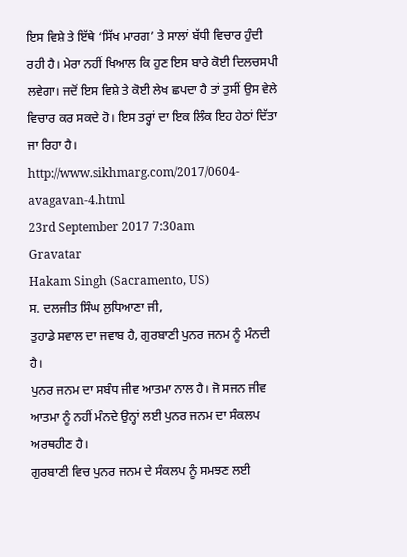ਇਸ ਵਿਸ਼ੇ ਤੇ ਇੱਥੇ ‘ਸਿੱਖ ਮਾਰਗ’ ਤੇ ਸਾਲਾਂ ਬੱਧੀ ਵਿਚਾਰ ਹੁੰਦੀ ਰਹੀ ਹੈ। ਮੇਰਾ ਨਹੀਂ ਖਿਆਲ ਕਿ ਹੁਣ ਇਸ ਬਾਰੇ ਕੋਈ ਦਿਲਚਸਪੀ ਲਵੇਗਾ। ਜਦੋਂ ਇਸ ਵਿਸ਼ੇ ਤੇ ਕੋਈ ਲੇਖ ਛਪਦਾ ਹੈ ਤਾਂ ਤੁਸੀਂ ਉਸ ਵੇਲੇ ਵਿਚਾਰ ਕਰ ਸਕਦੇ ਹੋ। ਇਸ ਤਰ੍ਹਾਂ ਦਾ ਇਕ ਲਿੰਕ ਇਹ ਹੇਠਾਂ ਦਿੱਤਾ ਜਾ ਰਿਹਾ ਹੈ।
http://www.sikhmarg.com/2017/0604-avagavan-4.html
23rd September 2017 7:30am
Gravatar
Hakam Singh (Sacramento, US)
ਸ. ਦਲਜੀਤ ਸਿੰਘ ਲੁਧਿਆਣਾ ਜੀ,
ਤੁਹਾਡੇ ਸਵਾਲ ਦਾ ਜਵਾਬ ਹੈ, ਗੁਰਬਾਣੀ ਪੁਨਰ ਜਨਮ ਨੂੰ ਮੰਨਦੀ ਹੈ।
ਪੁਨਰ ਜਨਮ ਦਾ ਸਬੰਧ ਜੀਵ ਆਤਮਾ ਨਾਲ ਹੈ। ਜੋ ਸਜਨ ਜੀਵ ਆਤਮਾ ਨੂੰ ਨਹੀਂ ਮੰਨਦੇ ਉਨ੍ਹਾਂ ਲਈ ਪੁਨਰ ਜਨਮ ਦਾ ਸੰਕਲਪ ਅਰਥਹੀਣ ਹੈ।
ਗੁਰਬਾਣੀ ਵਿਚ ਪੁਨਰ ਜਨਮ ਦੇ ਸੰਕਲਪ ਨੂੰ ਸਮਝਣ ਲਈ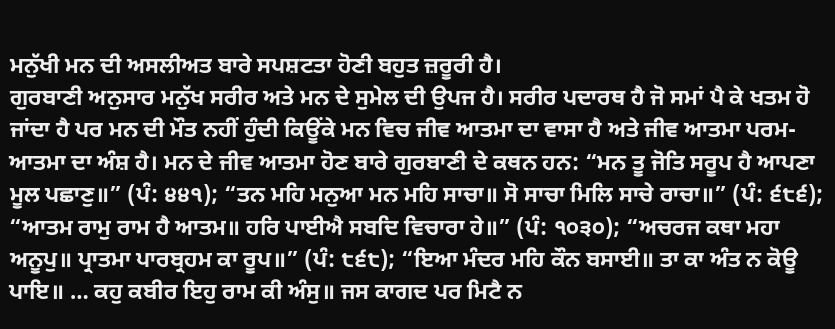ਮਨੁੱਖੀ ਮਨ ਦੀ ਅਸਲੀਅਤ ਬਾਰੇ ਸਪਸ਼ਟਤਾ ਹੋਣੀ ਬਹੁਤ ਜ਼ਰੂਰੀ ਹੈ।
ਗੁਰਬਾਣੀ ਅਨੁਸਾਰ ਮਨੁੱਖ ਸਰੀਰ ਅਤੇ ਮਨ ਦੇ ਸੁਮੇਲ ਦੀ ਉਪਜ ਹੈ। ਸਰੀਰ ਪਦਾਰਥ ਹੈ ਜੋ ਸਮਾਂ ਪੈ ਕੇ ਖਤਮ ਹੋ ਜਾਂਦਾ ਹੈ ਪਰ ਮਨ ਦੀ ਮੌਤ ਨਹੀਂ ਹੁੰਦੀ ਕਿਊਂਕੇ ਮਨ ਵਿਚ ਜੀਵ ਆਤਮਾ ਦਾ ਵਾਸਾ ਹੈ ਅਤੇ ਜੀਵ ਆਤਮਾ ਪਰਮ-ਆਤਮਾ ਦਾ ਅੰਸ਼ ਹੈ। ਮਨ ਦੇ ਜੀਵ ਆਤਮਾ ਹੋਣ ਬਾਰੇ ਗੁਰਬਾਣੀ ਦੇ ਕਥਨ ਹਨ: “ਮਨ ਤੂ ਜੋਤਿ ਸਰੂਪ ਹੈ ਆਪਣਾ ਮੂਲ ਪਛਾਣੁ॥” (ਪੰ: ੪੪੧); “ਤਨ ਮਹਿ ਮਨੁਆ ਮਨ ਮਹਿ ਸਾਚਾ॥ ਸੋ ਸਾਚਾ ਮਿਲਿ ਸਾਚੇ ਰਾਚਾ॥” (ਪੰ: ੬੮੬); “ਆਤਮ ਰਾਮੁ ਰਾਮ ਹੈ ਆਤਮ॥ ਹਰਿ ਪਾਈਐ ਸਬਦਿ ਵਿਚਾਰਾ ਹੇ॥” (ਪੰ: ੧੦੩੦); “ਅਚਰਜ ਕਥਾ ਮਹਾ ਅਨੂਪੁ॥ ਪ੍ਰਾਤਮਾ ਪਾਰਬ੍ਰਹਮ ਕਾ ਰੂਪ॥” (ਪੰ: ੮੬੮); “ਇਆ ਮੰਦਰ ਮਹਿ ਕੌਨ ਬਸਾਈ॥ ਤਾ ਕਾ ਅੰਤ ਨ ਕੋਊ ਪਾਇ॥ … ਕਹੁ ਕਬੀਰ ਇਹੁ ਰਾਮ ਕੀ ਅੰਸੁ॥ ਜਸ ਕਾਗਦ ਪਰ ਮਿਟੈ ਨ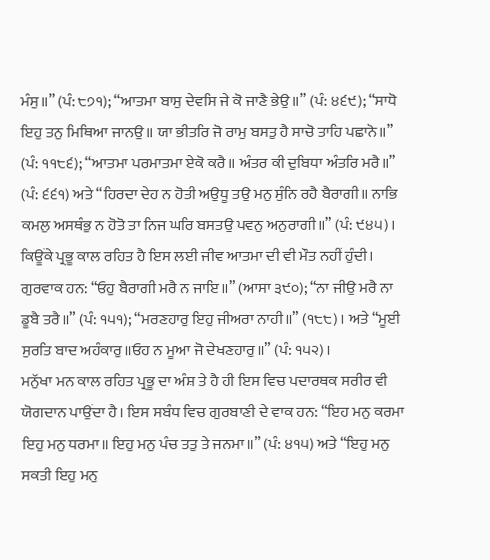ਮੰਸੁ॥” (ਪੰ: ੮੭੧); “ਆਤਮਾ ਬਾਸੁ ਦੇਵਸਿ ਜੇ ਕੋ ਜਾਣੈ ਭੇਉ॥” (ਪੰ: ੪੬੯); “ਸਾਧੋ ਇਹੁ ਤਨੁ ਮਿਥਿਆ ਜਾਨਉ॥ ਯਾ ਭੀਤਰਿ ਜੋ ਰਾਮੁ ਬਸਤੁ ਹੈ ਸਾਚੋ ਤਾਹਿ ਪਛਾਨੋ॥” (ਪੰ: ੧੧੮੬); “ਆਤਮਾ ਪਰਮਾਤਮਾ ਏਕੋ ਕਰੈ॥ ਅੰਤਰ ਕੀ ਦੁਬਿਧਾ ਅੰਤਰਿ ਮਰੈ॥” (ਪੰ: ੬੬੧) ਅਤੇ “ਹਿਰਦਾ ਦੇਹ ਨ ਹੋਤੀ ਅਉਧੂ ਤਉ ਮਨੁ ਸੁੰਨਿ ਰਹੈ ਬੈਰਾਗੀ॥ ਨਾਭਿ ਕਮਲੁ ਅਸਥੰਭੁ ਨ ਹੋਤੋ ਤਾ ਨਿਜ ਘਰਿ ਬਸਤਉ ਪਵਨੁ ਅਨੁਰਾਗੀ॥” (ਪੰ: ੯੪੫)। ਕਿਊਂਕੇ ਪ੍ਰਭੂ ਕਾਲ ਰਹਿਤ ਹੈ ਇਸ ਲਈ ਜੀਵ ਆਤਮਾ ਦੀ ਵੀ ਮੌਤ ਨਹੀਂ ਹੁੰਦੀ। ਗੁਰਵਾਕ ਹਨ: “ਓਹੁ ਬੈਰਾਗੀ ਮਰੈ ਨ ਜਾਇ॥” (ਆਸਾ ੩੯੦); “ਨਾ ਜੀਉ ਮਰੈ ਨਾ ਡੂਬੈ ਤਰੈ॥” (ਪੰ: ੧੫੧); “ਮਰਣਹਾਰੁ ਇਹੁ ਜੀਅਰਾ ਨਾਹੀ॥” (੧੮੮)। ਅਤੇ “ਮੂਈ ਸੁਰਤਿ ਬਾਦ ਅਹੰਕਾਰੁ॥ਓਹ ਨ ਮੂਆ ਜੋ ਦੇਖਣਹਾਰੁ॥” (ਪੰ: ੧੫੨)।
ਮਨੁੱਖਾ ਮਨ ਕਾਲ ਰਹਿਤ ਪ੍ਰਭੂ ਦਾ ਅੰਸ਼ ਤੇ ਹੈ ਹੀ ਇਸ ਵਿਚ ਪਦਾਰਥਕ ਸਰੀਰ ਵੀ ਯੋਗਦਾਨ ਪਾਉਂਦਾ ਹੈ। ਇਸ ਸਬੰਧ ਵਿਚ ਗੁਰਬਾਣੀ ਦੇ ਵਾਕ ਹਨ: “ਇਹ ਮਨੁ ਕਰਮਾ ਇਹੁ ਮਨੁ ਧਰਮਾ॥ ਇਹੁ ਮਨੁ ਪੰਚ ਤਤੁ ਤੇ ਜਨਮਾ॥” (ਪੰ: ੪੧੫) ਅਤੇ “ਇਹੁ ਮਨੁ ਸਕਤੀ ਇਹੁ ਮਨੁ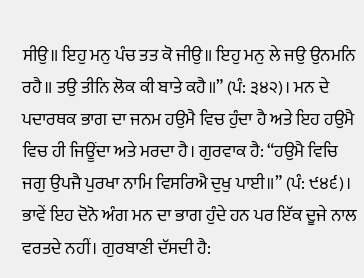ਸੀਉ॥ ਇਹੁ ਮਨੁ ਪੰਚ ਤਤ ਕੋ ਜੀਉ॥ ਇਹੁ ਮਨੁ ਲੇ ਜਉ ਉਨਮਨਿ ਰਹੈ॥ ਤਉ ਤੀਨਿ ਲੋਕ ਕੀ ਬਾਤੇ ਕਹੈ॥” (ਪੰ: ੩੪੨)। ਮਨ ਦੇ ਪਦਾਰਥਕ ਭਾਗ ਦਾ ਜਨਮ ਹਉਮੈ ਵਿਚ ਹੁੰਦਾ ਹੈ ਅਤੇ ਇਹ ਹਉਮੈ ਵਿਚ ਹੀ ਜਿਊਂਦਾ ਅਤੇ ਮਰਦਾ ਹੈ। ਗੁਰਵਾਕ ਹੈ: “ਹਉਮੈ ਵਿਚਿ ਜਗੁ ਉਪਜੈ ਪੁਰਖਾ ਨਾਮਿ ਵਿਸਰਿਐ ਦੁਖੁ ਪਾਈ॥” (ਪੰ: ੯੪੬)। ਭਾਵੇਂ ਇਹ ਦੋਨੋ ਅੰਗ ਮਨ ਦਾ ਭਾਗ ਹੁੰਦੇ ਹਨ ਪਰ ਇੱਕ ਦੂਜੇ ਨਾਲ ਵਰਤਦੇ ਨਹੀਂ। ਗੁਰਬਾਣੀ ਦੱਸਦੀ ਹੈ: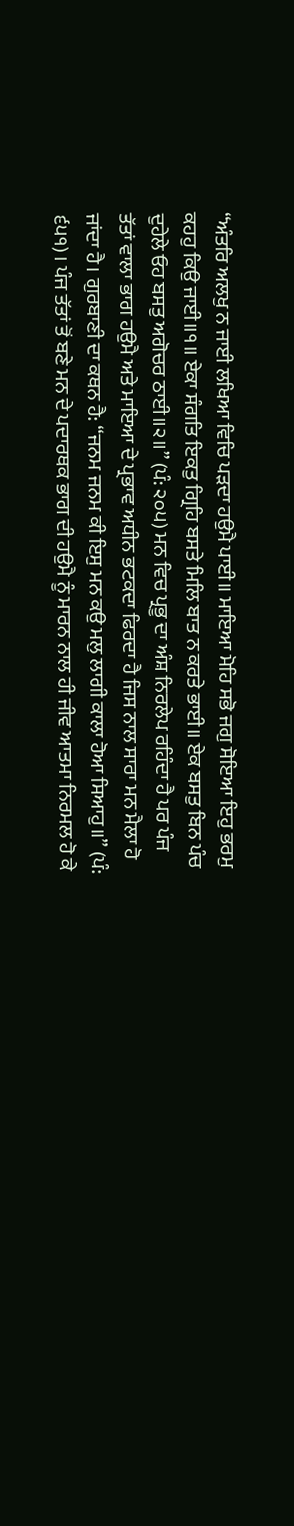“ਅੰਤਰਿ ਅਲਖੁ ਨ ਜਾਈ ਲਖਿਆ ਵਿਚਿ ਪੜਦਾ ਹਉਮੈ ਪਾਈ॥ ਮਾਇਆ ਮੋਹਿ ਸਭੋ ਜਗੁ ਸੋਇਆ ਇਹੁ ਭਰਮੁ ਕਹਹੁ ਕਿਉ ਜਾਈ॥੧॥ ਏਕਾ ਸੰਗਤਿ ਇਕਤੁ ਗ੍ਰਿਹਿ ਬਸਤੇ ਮਿਲਿ ਬਾਤ ਨ ਕਰਤੇ ਭਾਈ॥ ਏਕ ਬਸਤੁ ਬਿਨ ਪੰਚ ਦੁਹੇਲੇ ਓਹ ਬਸਤੁ ਅਗੋਚਰ ਠਾਈ॥੨॥” (ਪੰ: ੨੦੫) ਮਨ ਵਿਚ ਪ੍ਰਭੂ ਦਾ ਅੰਸ਼ ਨਿਰਲੇਪ ਰਹਿੰਦਾ ਹੈ ਪਰ ਪੰਜ ਤੱਤਾਂ ਵਾਲਾ ਭਾਗ ਹਉਮੈ ਅਤੇ ਮਾਇਆ ਦੇ ਪ੍ਰਭਾਵ ਅਧੀਨ ਭਟਕਦਾ ਫਿਰਦਾ ਹੈ ਜਿਸ ਨਾਲ ਸਾਰਾ ਮਨ ਮੈਲਾ ਹੋ ਜਾਂਦਾ ਹੈ। ਗੁਰਬਾਣੀ ਦਾ ਕਥਨ ਹੈ: “ਜਨਮ ਜਨਮ ਕੀ ਇਸੁ ਮਨ ਕਉ ਮਲੁ ਲਾਗੀ ਕਾਲਾ ਹੋਆ ਸਿਆਹੁ॥” (ਪੰ: ੬੫੧)। ਪੰਜ ਤੱਤਾਂ ਤੋਂ ਬਣੇ ਮਨ ਦੇ ਪਦਾਰਥਕ ਭਾਗ ਦੀ ਹਉਮੈ ਨੂੰ ਮਾਰਨ ਨਾਲ ਹੀ ਜੀਵ ਆਤਮਾ ਨਿਰਮਲ ਹੋ ਕੇ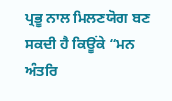ਪ੍ਰਭੂ ਨਾਲ ਮਿਲਣਯੋਗ ਬਣ ਸਕਦੀ ਹੈ ਕਿਊਂਕੇ “ਮਨ ਅੰਤਰਿ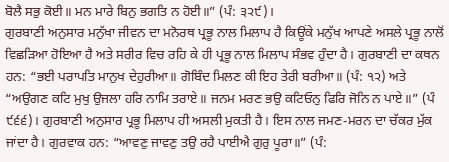ਬੋਲੈ ਸਭੁ ਕੋਈ॥ ਮਨ ਮਾਰੇ ਬਿਨੁ ਭਗਤਿ ਨ ਹੋਈ॥” (ਪੰ: ੩੨੯)।
ਗੁਰਬਾਣੀ ਅਨੁਸਾਰ ਮਨੁੱਖਾ ਜੀਵਨ ਦਾ ਮਨੋਰਥ ਪ੍ਰਭੂ ਨਾਲ ਮਿਲਾਪ ਹੈ ਕਿਊਂਕੇ ਮਨੁੱਖ ਆਪਣੇ ਅਸਲੇ ਪ੍ਰਭੂ ਨਾਲੋਂ ਵਿਛੜਿਆ ਹੋਇਆ ਹੈ ਅਤੇ ਸਰੀਰ ਵਿਚ ਰਹਿ ਕੇ ਹੀ ਪ੍ਰਭੂ ਨਾਲ ਮਿਲਾਪ ਸੰਭਵ ਹੁੰਦਾ ਹੈ। ਗੁਰਬਾਣੀ ਦਾ ਕਥਨ ਹਨ: “ਭਈ ਪਰਾਪਤਿ ਮਾਨੁਖ ਦੇਹੁਰੀਆ॥ ਗੋਬਿੰਦ ਮਿਲਣ ਕੀ ਇਹ ਤੇਰੀ ਬਰੀਆ॥ (ਪੰ: ੧੨) ਅਤੇ “ਅਉਗਣ ਕਟਿ ਮੁਖੁ ਉਜਲਾ ਹਰਿ ਨਾਮਿ ਤਰਾਏ॥ ਜਨਮ ਮਰਣ ਭਉ ਕਟਿਓਨੁ ਫਿਰਿ ਜੋਨਿ ਨ ਪਾਏ॥” (ਪੰ ੯੬੬)। ਗੁਰਬਾਣੀ ਅਨੁਸਾਰ ਪ੍ਰਭੂ ਮਿਲਾਪ ਹੀ ਅਸਲੀ ਮੁਕਤੀ ਹੈ। ਇਸ ਨਾਲ ਜਮਣ-ਮਰਨ ਦਾ ਚੱਕਰ ਮੁੱਕ ਜਾਂਦਾ ਹੈ। ਗੁਰਵਾਕ ਹਨ: “ਆਵਣੁ ਜਾਵਣੁ ਤਉ ਰਹੈ ਪਾਈਐ ਗੁਰੁ ਪੂਰਾ॥” (ਪੰ: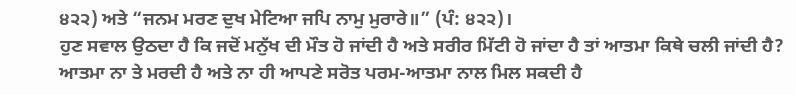੪੨੨) ਅਤੇ “ਜਨਮ ਮਰਣ ਦੁਖ ਮੇਟਿਆ ਜਪਿ ਨਾਮੁ ਮੁਰਾਰੇ॥” (ਪੰ: ੪੨੨)।
ਹੁਣ ਸਵਾਲ ਉਠਦਾ ਹੈ ਕਿ ਜਦੋਂ ਮਨੁੱਖ ਦੀ ਮੌਤ ਹੋ ਜਾਂਦੀ ਹੈ ਅਤੇ ਸਰੀਰ ਮਿੱਟੀ ਹੋ ਜਾਂਦਾ ਹੈ ਤਾਂ ਆਤਮਾ ਕਿਥੇ ਚਲੀ ਜਾਂਦੀ ਹੈ? ਆਤਮਾ ਨਾ ਤੇ ਮਰਦੀ ਹੈ ਅਤੇ ਨਾ ਹੀ ਆਪਣੇ ਸਰੋਤ ਪਰਮ-ਆਤਮਾ ਨਾਲ ਮਿਲ ਸਕਦੀ ਹੈ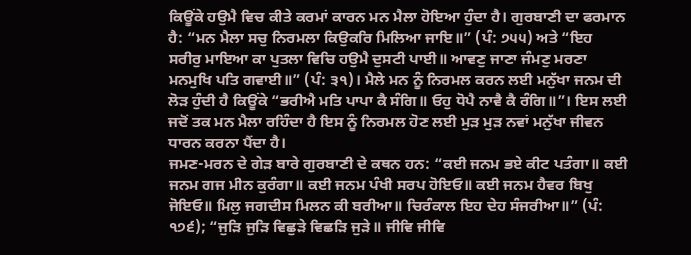ਕਿਊਂਕੇ ਹਉਮੈ ਵਿਚ ਕੀਤੇ ਕਰਮਾਂ ਕਾਰਨ ਮਨ ਮੈਲਾ ਹੋਇਆ ਹੁੰਦਾ ਹੈ। ਗੁਰਬਾਣੀ ਦਾ ਫਰਮਾਨ ਹੈ: “ਮਨ ਮੈਲਾ ਸਚੁ ਨਿਰਮਲਾ ਕਿਉਕਰਿ ਮਿਲਿਆ ਜਾਇ॥” (ਪੰ: ੭੫੫) ਅਤੇ “ਇਹ ਸਰੀਰੁ ਮਾਇਆ ਕਾ ਪੁਤਲਾ ਵਿਚਿ ਹਉਮੈ ਦੁਸਟੀ ਪਾਈ॥ ਆਵਣੁ ਜਾਣਾ ਜੰਮਣੁ ਮਰਣਾ ਮਨਮੁਖਿ ਪਤਿ ਗਵਾਈ॥” (ਪੰ: ੩੧)। ਮੈਲੇ ਮਨ ਨੂੰ ਨਿਰਮਲ ਕਰਨ ਲਈ ਮਨੁੱਖਾ ਜਨਮ ਦੀ ਲੋੜ ਹੁੰਦੀ ਹੈ ਕਿਊਂਕੇ “ਭਰੀਐ ਮਤਿ ਪਾਪਾ ਕੈ ਸੰਗਿ॥ ਓਹੁ ਧੋਪੈ ਨਾਵੈ ਕੈ ਰੰਗਿ॥”। ਇਸ ਲਈ ਜਦੋਂ ਤਕ ਮਨ ਮੈਲਾ ਰਹਿੰਦਾ ਹੈ ਇਸ ਨੂੰ ਨਿਰਮਲ ਹੋਣ ਲਈ ਮੁੜ ਮੁੜ ਨਵਾਂ ਮਨੁੱਖਾ ਜੀਵਨ ਧਾਰਨ ਕਰਨਾ ਪੈਂਦਾ ਹੈ।
ਜਮਣ-ਮਰਨ ਦੇ ਗੇੜ ਬਾਰੇ ਗੁਰਬਾਣੀ ਦੇ ਕਥਨ ਹਨ: “ਕਈ ਜਨਮ ਭਏ ਕੀਟ ਪਤੰਗਾ॥ ਕਈ ਜਨਮ ਗਜ ਮੀਨ ਕੁਰੰਗਾ॥ ਕਈ ਜਨਮ ਪੰਖੀ ਸਰਪ ਹੋਇਓ॥ ਕਈ ਜਨਮ ਹੈਵਰ ਬਿਖੁ ਜੋਇਓ॥ ਮਿਲੁ ਜਗਦੀਸ ਮਿਲਨ ਕੀ ਬਰੀਆ॥ ਚਿਰੰਕਾਲ ਇਹ ਦੇਹ ਸੰਜਰੀਆ॥” (ਪੰ: ੧੭੬); “ਜੁੜਿ ਜੁੜਿ ਵਿਛੁੜੇ ਵਿਛੜਿ ਜੁੜੇ॥ ਜੀਵਿ ਜੀਵਿ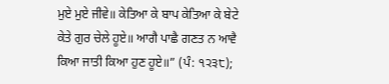ਮੁਏ ਮੁਏ ਜੀਵੇ॥ ਕੇਤਿਆ ਕੇ ਬਾਪ ਕੇਤਿਆ ਕੇ ਬੇਟੇ ਕੇਤੇ ਗੁਰ ਚੇਲੇ ਹੂਏ॥ ਆਗੈ ਪਾਛੈ ਗਣਤ ਨ ਆਵੈ ਕਿਆ ਜਾਤੀ ਕਿਆ ਹੁਣ ਹੂਏ॥” (ਪੰ: ੧੨੩੮);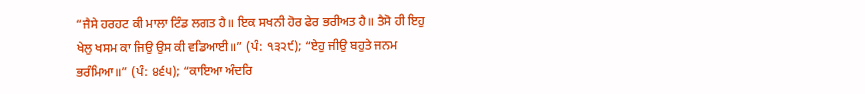“ਜੈਸੇ ਹਰਹਟ ਕੀ ਮਾਲਾ ਟਿੰਡ ਲਗਤ ਹੈ॥ ਇਕ ਸਖਨੀ ਹੋਰ ਫੇਰ ਭਰੀਅਤ ਹੈ॥ ਤੈਸੋ ਹੀ ਇਹੁ ਖੇਲੁ ਖਸਮ ਕਾ ਜਿਉ ਉਸ ਕੀ ਵਡਿਆਈ॥” (ਪੰ: ੧੩੨੯); “ਏਹੁ ਜੀਉ ਬਹੁਤੇ ਜਨਮ ਭਰੰਮਿਆ॥” (ਪੰ: ੪੬੫); “ਕਾਇਆ ਅੰਦਰਿ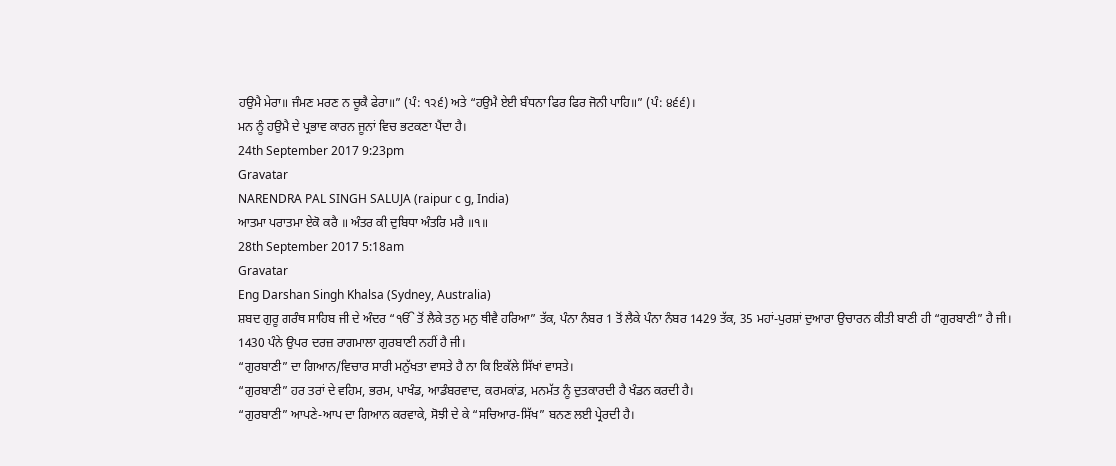ਹਉਮੈ ਮੇਰਾ॥ ਜੰਮਣ ਮਰਣ ਨ ਚੂਕੈ ਫੇਰਾ॥” (ਪੰ: ੧੨੬) ਅਤੇ “ਹਉਮੈ ਏਈ ਬੰਧਨਾ ਫਿਰ ਫਿਰ ਜੋਨੀ ਪਾਹਿ॥” (ਪੰ: ੪੬੬)।
ਮਨ ਨੂੰ ਹਉਮੈ ਦੇ ਪ੍ਰਭਾਵ ਕਾਰਨ ਜੂਨਾਂ ਵਿਚ ਭਟਕਣਾ ਪੈਂਦਾ ਹੈ।
24th September 2017 9:23pm
Gravatar
NARENDRA PAL SINGH SALUJA (raipur c g, India)
ਆਤਮਾ ਪਰਾਤਮਾ ਏਕੋ ਕਰੈ ॥ ਅੰਤਰ ਕੀ ਦੁਬਿਧਾ ਅੰਤਰਿ ਮਰੈ ॥੧॥
28th September 2017 5:18am
Gravatar
Eng Darshan Singh Khalsa (Sydney, Australia)
ਸ਼ਬਦ ਗੁਰੂ ਗਰੰਥ ਸਾਹਿਬ ਜੀ ਦੇ ਅੰਦਰ “ੴ ਤੋਂ ਲੈਕੇ ਤਨੁ ਮਨੁ ਥੀਵੈ ਹਰਿਆ” ਤੱਕ, ਪੰਨਾ ਨੰਬਰ 1 ਤੋਂ ਲੈਕੇ ਪੰਨਾ ਨੰਬਰ 1429 ਤੱਕ, 35 ਮਹਾਂ-ਪੁਰਸ਼ਾਂ ਦੁਆਰਾ ਉਚਾਰਨ ਕੀਤੀ ਬਾਣੀ ਹੀ “ਗੁਰਬਾਣੀ” ਹੈ ਜੀ।
1430 ਪੰਨੇ ਉਪਰ ਦਰਜ਼ ਰਾਗਮਾਲਾ ਗੁਰਬਾਣੀ ਨਹੀਂ ਹੈ ਜੀ।
“ਗੁਰਬਾਣੀ” ਦਾ ਗਿਆਨ/ਵਿਚਾਰ ਸਾਰੀ ਮਨੁੱਖਤਾ ਵਾਸਤੇ ਹੈ ਨਾ ਕਿ ਇਕੱਲੇ ਸਿੱਖਾਂ ਵਾਸਤੇ।
“ਗੁਰਬਾਣੀ” ਹਰ ਤਰਾਂ ਦੇ ਵਹਿਮ, ਭਰਮ, ਪਾਖੰਡ, ਆਡੰਬਰਵਾਦ, ਕਰਮਕਾਂਡ, ਮਨਮੱਤ ਨੂੰ ਦੁਤਕਾਰਦੀ ਹੈ ਖੰਡਨ ਕਰਦੀ ਹੈ।
“ਗੁਰਬਾਣੀ” ਆਪਣੇ-ਆਪ ਦਾ ਗਿਆਨ ਕਰਵਾਕੇ, ਸੋਝੀ ਦੇ ਕੇ “ਸਚਿਆਰ-ਸਿੱਖ” ਬਨਣ ਲਈ ਪ੍ਰੇਰਦੀ ਹੈ।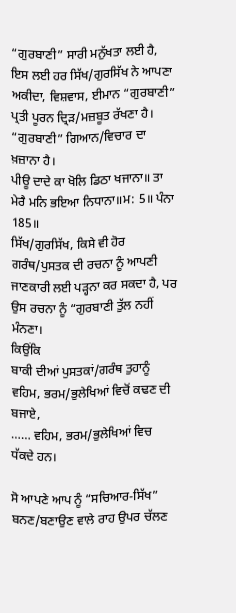“ਗੁਰਬਾਣੀ” ਸਾਰੀ ਮਨੁੱਖਤਾ ਲਈ ਹੈ, ਇਸ ਲਈ ਹਰ ਸਿੱਖ/ਗੁਰਸਿੱਖ ਨੇ ਆਪਣਾ ਅਕੀਦਾ, ਵਿਸ਼ਵਾਸ, ਈਮਾਨ “ਗੁਰਬਾਣੀ” ਪ੍ਰਤੀ ਪੂਰਨ ਦ੍ਰਿੜ/ਮਜ਼ਬੂਤ ਰੱਖਣਾ ਹੈ।
“ਗੁਰਬਾਣੀ” ਗਿਆਨ/ਵਿਚਾਰ ਦਾ ਖ਼ਜ਼ਾਨਾ ਹੈ।
ਪੀਊ ਦਾਦੇ ਕਾ ਖੋਲਿ ਡਿਠਾ ਖਜਾਨਾ॥ ਤਾ ਮੇਰੈ ਮਨਿ ਭਇਆ ਨਿਧਾਨਾ॥ਮ: 5॥ ਪੰਨਾ 185॥
ਸਿੱਖ/ਗੁਰਸਿੱਖ, ਕਿਸੇ ਵੀ ਹੋਰ ਗਰੰਥ/ਪੁਸਤਕ ਦੀ ਰਚਨਾ ਨੂੰ ਆਪਣੀ ਜਾਣਕਾਰੀ ਲਈ ਪੜ੍ਹਨਾ ਕਰ ਸਕਦਾ ਹੈ, ਪਰ ਉਸ ਰਚਨਾ ਨੂੰ “ਗੁਰਬਾਣੀ ਤੁੱਲ ਨਹੀਂ ਮੰਨਣਾ।
ਕਿਉਂਕਿ
ਬਾਕੀ ਦੀਆਂ ਪੁਸਤਕਾਂ/ਗਰੰਥ ਤੁਹਾਨੂੰ ਵਹਿਮ, ਭਰਮ/ਭੁਲੇਖਿਆਂ ਵਿਚੋਂ ਕਢਣ ਦੀ ਬਜਾਏ,
…… ਵਹਿਮ, ਭਰਮ/ਭੁਲੇਖਿਆਂ ਵਿਚ ਧੱਕਦੇ ਹਨ।

ਸੋ ਆਪਣੇ ਆਪ ਨੂੰ “ਸਚਿਆਰ-ਸਿੱਖ” ਬਨਣ/ਬਣਾਉਣ ਵਾਲੇ ਰਾਹ ਉਪਰ ਚੱਲਣ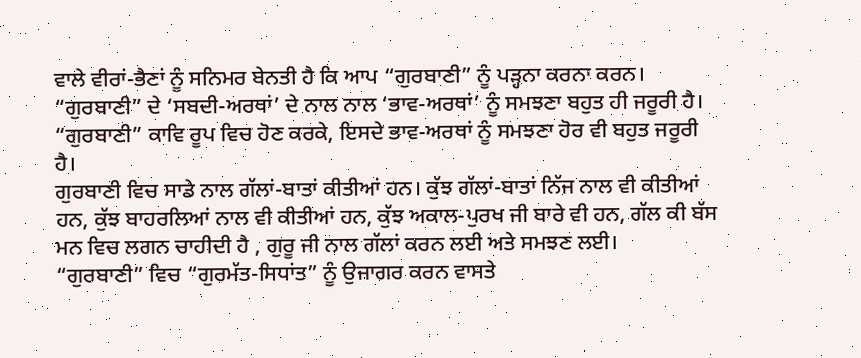ਵਾਲੇ ਵੀਰਾਂ-ਭੈਣਾਂ ਨੂੰ ਸਨਿਮਰ ਬੇਨਤੀ ਹੈ ਕਿ ਆਪ “ਗੁਰਬਾਣੀ” ਨੂੰ ਪੜ੍ਹਨਾ ਕਰਨਾ ਕਰਨ।
“ਗੁਰਬਾਣੀ” ਦੇ ‘ਸਬਦੀ-ਅਰਥਾਂ’ ਦੇ ਨਾਲ ਨਾਲ ‘ਭਾਵ-ਅਰਥਾਂ’ ਨੂੰ ਸਮਝਣਾ ਬਹੁਤ ਹੀ ਜਰੂਰੀ ਹੈ।
“ਗੁਰਬਾਣੀ” ਕਾਵਿ ਰੂਪ ਵਿਚ ਹੋਣ ਕਰਕੇ, ਇਸਦੇ ਭਾਵ-ਅਰਥਾਂ ਨੂੰ ਸਮਝਣਾ ਹੋਰ ਵੀ ਬਹੁਤ ਜਰੂਰੀ ਹੈ।
ਗੁਰਬਾਣੀ ਵਿਚ ਸਾਡੇ ਨਾਲ ਗੱਲਾਂ-ਬਾਤਾਂ ਕੀਤੀਆਂ ਹਨ। ਕੁੱਝ ਗੱਲਾਂ-ਬਾਤਾਂ ਨਿੱਜ ਨਾਲ ਵੀ ਕੀਤੀਆਂ ਹਨ, ਕੁੱਝ ਬਾਹਰਲਿਆਂ ਨਾਲ ਵੀ ਕੀਤੀਆਂ ਹਨ, ਕੁੱਝ ਅਕਾਲ-ਪੁਰਖ ਜੀ ਬਾਰੇ ਵੀ ਹਨ, ਗੱਲ ਕੀ ਬੱਸ ਮਨ ਵਿਚ ਲਗਨ ਚਾਹੀਦੀ ਹੈ , ਗੁਰੂ ਜੀ ਨਾਲ ਗੱਲਾਂ ਕਰਨ ਲਈ ਅਤੇ ਸਮਝਣ ਲਈ।
“ਗੁਰਬਾਣੀ” ਵਿਚ “ਗੁਰਮੱਤ-ਸਿਧਾਂਤ” ਨੂੰ ਉਜਾਗਰ ਕਰਨ ਵਾਸਤੇ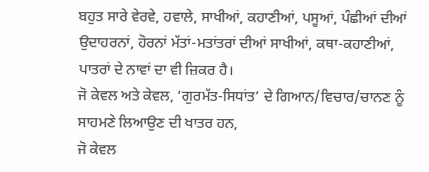ਬਹੁਤ ਸਾਰੇ ਵੇਰਵੇ, ਹਵਾਲੇ, ਸਾਖੀਆਂ, ਕਹਾਣੀਆਂ, ਪਸੂਆਂ, ਪੰਛੀਆਂ ਦੀਆਂ ਉਦਾਹਰਨਾਂ, ਹੋਰਨਾਂ ਮੱਤਾਂ-ਮਤਾਂਤਰਾਂ ਦੀਆਂ ਸਾਖੀਆਂ, ਕਥਾ-ਕਹਾਣੀਆਂ, ਪਾਤਰਾਂ ਦੇ ਨਾਵਾਂ ਦਾ ਵੀ ਜ਼ਿਕਰ ਹੈ।
ਜੋ ਕੇਵਲ ਅਤੇ ਕੇਵਲ, ‘ਗੁਰਮੱਤ-ਸਿਧਾਂਤ’ ਦੇ ਗਿਆਨ/ਵਿਚਾਰ/ਚਾਨਣ ਨੂੰ ਸਾਹਮਣੇ ਲਿਆਉਣ ਦੀ ਖਾਤਰ ਹਨ,
ਜੋ ਕੇਵਲ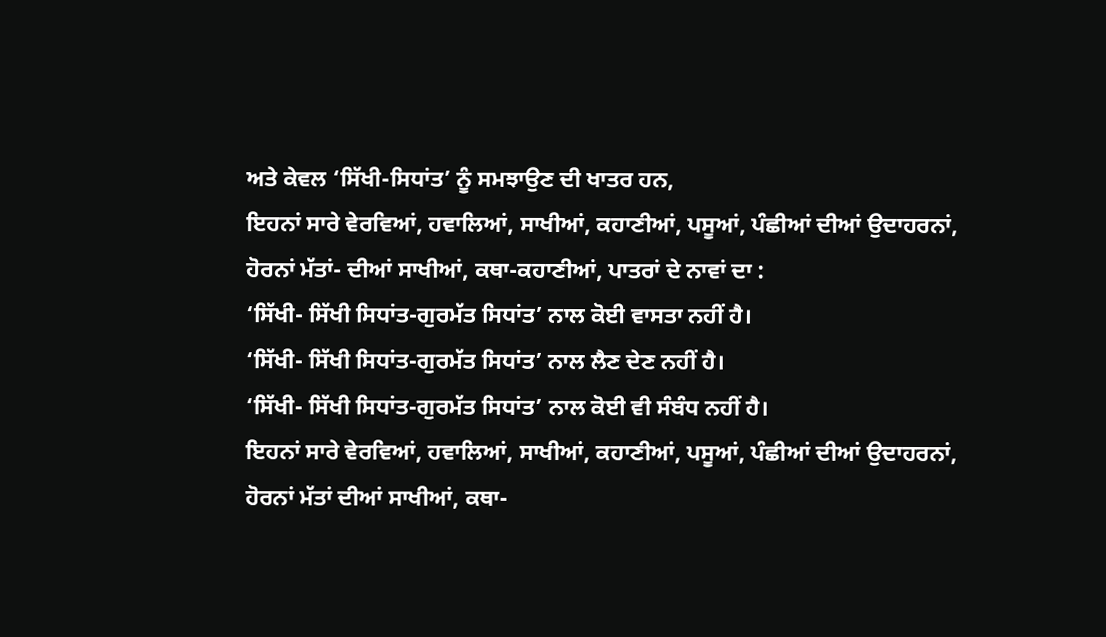ਅਤੇ ਕੇਵਲ ‘ਸਿੱਖੀ-ਸਿਧਾਂਤ’ ਨੂੰ ਸਮਝਾਉਣ ਦੀ ਖਾਤਰ ਹਨ,
ਇਹਨਾਂ ਸਾਰੇ ਵੇਰਵਿਆਂ, ਹਵਾਲਿਆਂ, ਸਾਖੀਆਂ, ਕਹਾਣੀਆਂ, ਪਸੂਆਂ, ਪੰਛੀਆਂ ਦੀਆਂ ਉਦਾਹਰਨਾਂ, ਹੋਰਨਾਂ ਮੱਤਾਂ- ਦੀਆਂ ਸਾਖੀਆਂ, ਕਥਾ-ਕਹਾਣੀਆਂ, ਪਾਤਰਾਂ ਦੇ ਨਾਵਾਂ ਦਾ :
‘ਸਿੱਖੀ- ਸਿੱਖੀ ਸਿਧਾਂਤ-ਗੁਰਮੱਤ ਸਿਧਾਂਤ’ ਨਾਲ ਕੋਈ ਵਾਸਤਾ ਨਹੀਂ ਹੈ।
‘ਸਿੱਖੀ- ਸਿੱਖੀ ਸਿਧਾਂਤ-ਗੁਰਮੱਤ ਸਿਧਾਂਤ’ ਨਾਲ ਲੈਣ ਦੇਣ ਨਹੀਂ ਹੈ।
‘ਸਿੱਖੀ- ਸਿੱਖੀ ਸਿਧਾਂਤ-ਗੁਰਮੱਤ ਸਿਧਾਂਤ’ ਨਾਲ ਕੋਈ ਵੀ ਸੰਬੰਧ ਨਹੀਂ ਹੈ।
ਇਹਨਾਂ ਸਾਰੇ ਵੇਰਵਿਆਂ, ਹਵਾਲਿਆਂ, ਸਾਖੀਆਂ, ਕਹਾਣੀਆਂ, ਪਸੂਆਂ, ਪੰਛੀਆਂ ਦੀਆਂ ਉਦਾਹਰਨਾਂ, ਹੋਰਨਾਂ ਮੱਤਾਂ ਦੀਆਂ ਸਾਖੀਆਂ, ਕਥਾ-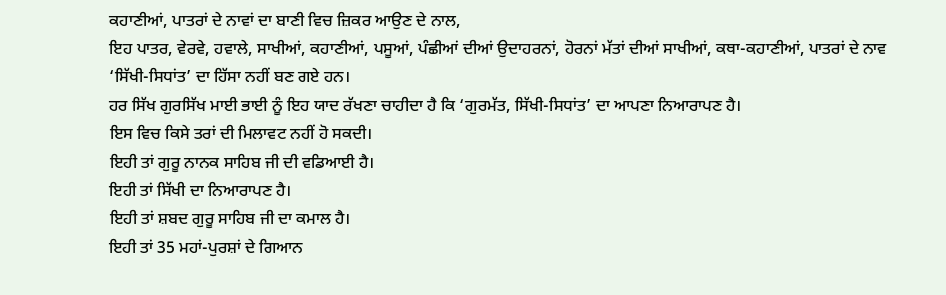ਕਹਾਣੀਆਂ, ਪਾਤਰਾਂ ਦੇ ਨਾਵਾਂ ਦਾ ਬਾਣੀ ਵਿਚ ਜ਼ਿਕਰ ਆਉਣ ਦੇ ਨਾਲ,
ਇਹ ਪਾਤਰ, ਵੇਰਵੇ, ਹਵਾਲੇ, ਸਾਖੀਆਂ, ਕਹਾਣੀਆਂ, ਪਸੂਆਂ, ਪੰਛੀਆਂ ਦੀਆਂ ਉਦਾਹਰਨਾਂ, ਹੋਰਨਾਂ ਮੱਤਾਂ ਦੀਆਂ ਸਾਖੀਆਂ, ਕਥਾ-ਕਹਾਣੀਆਂ, ਪਾਤਰਾਂ ਦੇ ਨਾਵ ‘ਸਿੱਖੀ-ਸਿਧਾਂਤ’ ਦਾ ਹਿੱਸਾ ਨਹੀਂ ਬਣ ਗਏ ਹਨ।
ਹਰ ਸਿੱਖ ਗੁਰਸਿੱਖ ਮਾਈ ਭਾਈ ਨੂੰ ਇਹ ਯਾਦ ਰੱਖਣਾ ਚਾਹੀਦਾ ਹੈ ਕਿ ‘ਗੁਰਮੱਤ, ਸਿੱਖੀ-ਸਿਧਾਂਤ’ ਦਾ ਆਪਣਾ ਨਿਆਰਾਪਣ ਹੈ।
ਇਸ ਵਿਚ ਕਿਸੇ ਤਰਾਂ ਦੀ ਮਿਲਾਵਟ ਨਹੀਂ ਹੋ ਸਕਦੀ।
ਇਹੀ ਤਾਂ ਗੁਰੂ ਨਾਨਕ ਸਾਹਿਬ ਜੀ ਦੀ ਵਡਿਆਈ ਹੈ।
ਇਹੀ ਤਾਂ ਸਿੱਖੀ ਦਾ ਨਿਆਰਾਪਣ ਹੈ।
ਇਹੀ ਤਾਂ ਸ਼ਬਦ ਗੁਰੂ ਸਾਹਿਬ ਜੀ ਦਾ ਕਮਾਲ ਹੈ।
ਇਹੀ ਤਾਂ 35 ਮਹਾਂ-ਪੁਰਸ਼ਾਂ ਦੇ ਗਿਆਨ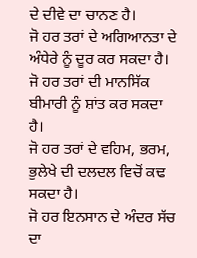ਦੇ ਦੀਵੇ ਦਾ ਚਾਨਣ ਹੈ।
ਜੋ ਹਰ ਤਰਾਂ ਦੇ ਅਗਿਆਨਤਾ ਦੇ ਅੰਧੇਰੇ ਨੂੰ ਦੂਰ ਕਰ ਸਕਦਾ ਹੈ।
ਜੋ ਹਰ ਤਰਾਂ ਦੀ ਮਾਨਸਿੱਕ ਬੀਮਾਰੀ ਨੂੰ ਸ਼ਾਂਤ ਕਰ ਸਕਦਾ ਹੈ।
ਜੋ ਹਰ ਤਰਾਂ ਦੇ ਵਹਿਮ, ਭਰਮ, ਭੁਲੇਖੇ ਦੀ ਦਲਦਲ ਵਿਚੋਂ ਕਢ ਸਕਦਾ ਹੈ।
ਜੋ ਹਰ ਇਨਸਾਨ ਦੇ ਅੰਦਰ ਸੱਚ ਦਾ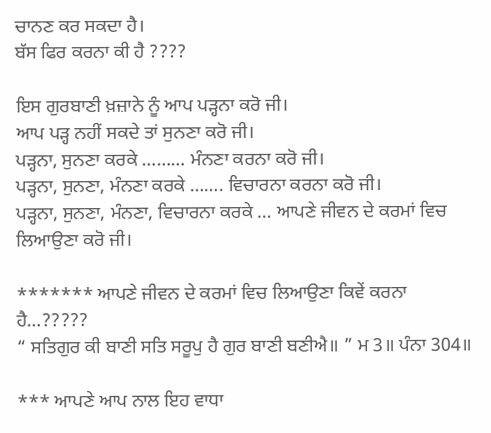ਚਾਨਣ ਕਰ ਸਕਦਾ ਹੈ।
ਬੱਸ ਫਿਰ ਕਰਨਾ ਕੀ ਹੈ ????

ਇਸ ਗੁਰਬਾਣੀ ਖ਼ਜ਼ਾਨੇ ਨੂੰ ਆਪ ਪੜ੍ਹਨਾ ਕਰੋ ਜੀ।
ਆਪ ਪੜ੍ਹ ਨਹੀਂ ਸਕਦੇ ਤਾਂ ਸੁਨਣਾ ਕਰੋ ਜੀ।
ਪੜ੍ਹਨਾ, ਸੁਨਣਾ ਕਰਕੇ ……… ਮੰਨਣਾ ਕਰਨਾ ਕਰੋ ਜੀ।
ਪੜ੍ਹਨਾ, ਸੁਨਣਾ, ਮੰਨਣਾ ਕਰਕੇ ……. ਵਿਚਾਰਨਾ ਕਰਨਾ ਕਰੋ ਜੀ।
ਪੜ੍ਹਨਾ, ਸੁਨਣਾ, ਮੰਨਣਾ, ਵਿਚਾਰਨਾ ਕਰਕੇ … ਆਪਣੇ ਜੀਵਨ ਦੇ ਕਰਮਾਂ ਵਿਚ ਲਿਆਉਣਾ ਕਰੋ ਜੀ।

******* ਆਪਣੇ ਜੀਵਨ ਦੇ ਕਰਮਾਂ ਵਿਚ ਲਿਆਉਣਾ ਕਿਵੇਂ ਕਰਨਾ ਹੈ…?????
“ ਸਤਿਗੁਰ ਕੀ ਬਾਣੀ ਸਤਿ ਸਰੂਪੁ ਹੈ ਗੁਰ ਬਾਣੀ ਬਣੀਐ॥ ” ਮ 3॥ ਪੰਨਾ 304॥

*** ਆਪਣੇ ਆਪ ਨਾਲ ਇਹ ਵਾਧਾ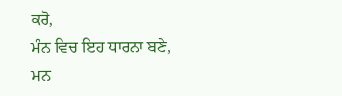ਕਰੋ,
ਮੰਨ ਵਿਚ ਇਹ ਧਾਰਨਾ ਬਣੇ,
ਮਨ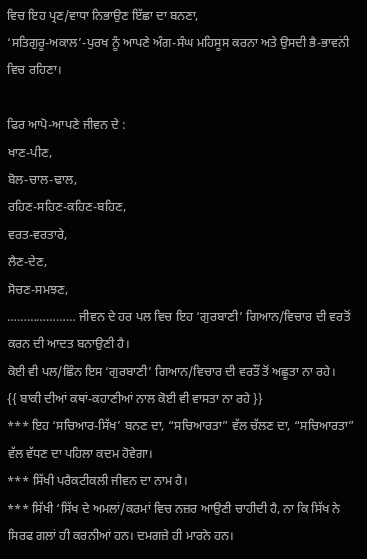ਵਿਚ ਇਹ ਪ੍ਰਣ/ਵਾਧਾ ਨਿਭਾਉਣ ਇੱਛਾ ਦਾ ਬਨਣਾ,
‘ਸਤਿਗੁਰੂ-ਅਕਾਲ’-ਪੁਰਖ ਨੂੰ ਆਪਣੇ ਅੰਗ-ਸੰਘ ਮਹਿਸੂਸ ਕਰਨਾ ਅਤੇ ਉਸਦੀ ਭੈ-ਭਾਵਨਂੀ ਵਿਚ ਰਹਿਣਾ।

ਫਿਰ ਆਪੋ-ਆਪਣੇ ਜੀਵਨ ਦੇ :
ਖਾਣ-ਪੀਣ,
ਬੋਲ-ਚਾਲ-ਢਾਲ,
ਰਹਿਣ-ਸਹਿਣ-ਕਹਿਣ-ਬਹਿਣ,
ਵਰਤ-ਵਰਤਾਰੇ,
ਲੈਣ-ਦੇਣ,
ਸੋਚਣ-ਸਮਝਣ,
………………… ਜੀਵਨ ਦੇ ਹਰ ਪਲ ਵਿਚ ਇਹ ‘ਗੁਰਬਾਣੀ’ ਗਿਆਨ/ਵਿਚਾਰ ਦੀ ਵਰਤੋਂ ਕਰਨ ਦੀ ਆਦਤ ਬਨਾਉਣੀ ਹੈ।
ਕੋਈ ਵੀ ਪਲ/ਛਿੰਨ ਇਸ ‘ਗੁਰਬਾਣੀ’ ਗਿਆਨ/ਵਿਚਾਰ ਦੀ ਵਰਤੌਂ ਤੋਂ ਅਛੂਤਾ ਨਾ ਰਹੇ।
{{ ਬਾਕੀ ਦੀਆਂ ਕਥਾਂ-ਕਹਾਣੀਆਂ ਨਾਲ ਕੋਈ ਵੀ ਵਾਸਤਾ ਨਾ ਰਹੇ }}
*** ਇਹ ‘ਸਚਿਆਰ-ਸਿੱਖ’ ਬਨਣ ਦਾ, “ਸਚਿਆਰਤਾ” ਵੱਲ ਚੱਲਣ ਦਾ, “ਸਚਿਆਰਤਾ” ਵੱਲ ਵੱਧਣ ਦਾ ਪਹਿਲਾ ਕਦਮ ਹੋਵੇਗਾ।
*** ਸਿੱਖੀ ਪਰੈਕਟੀਕਲੀ ਜੀਵਨ ਦਾ ਨਾਮ ਹੈ।
*** ਸਿੱਖੀ ‘ਸਿੱਖ ਦੇ ਅਮਲਾਂ/ਕਰਮਾਂ ਵਿਚ ਨਜ਼ਰ ਆਉਣੀ ਚਾਹੀਦੀ ਹੈ, ਨਾ ਕਿ ਸਿੱਖ ਨੇ ਸਿਰਫ ਗਲਾਂ ਹੀ ਕਰਨੀਆਂ ਹਨ। ਦਮਗਜ਼ੇ ਹੀ ਮਾਰਨੇ ਹਨ।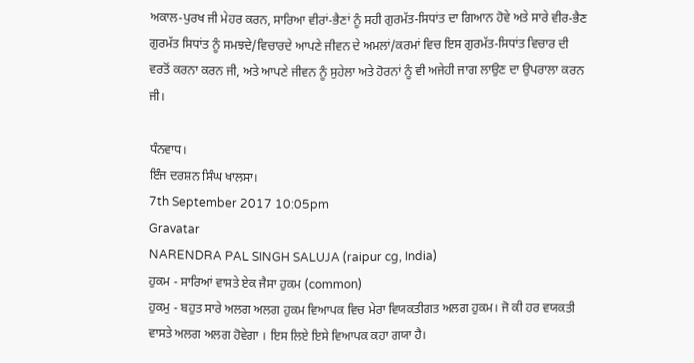ਅਕਾਲ-ਪੁਰਖ ਜੀ ਮੇਹਰ ਕਰਨ, ਸਾਰਿਆ ਵੀਰਾਂ-ਭੈਣਾਂ ਨੂੰ ਸਹੀ ਗੁਰਮੱਤ-ਸਿਧਾਂਤ ਦਾ ਗਿਆਨ ਹੋਵੇ ਅਤੇ ਸਾਰੇ ਵੀਰ-ਭੈਣ ਗੁਰਮੱਤ ਸਿਧਾਂਤ ਨੂੰ ਸਮਝਦੇ/ਵਿਚਾਰਦੇ ਆਪਣੇ ਜੀਵਨ ਦੇ ਅਮਲਾਂ/ਕਰਮਾਂ ਵਿਚ ਇਸ ਗੁਰਮੱਤ-ਸਿਧਾਂਤ ਵਿਚਾਰ ਦੀ ਵਰਤੋਂ ਕਰਨਾ ਕਰਨ ਜੀ, ਅਤੇ ਆਪਣੇ ਜੀਵਨ ਨੂੰ ਸੁਹੇਲਾ ਅਤੇ ਹੋਰਨਾਂ ਨੂੰ ਵੀ ਅਜੇਹੀ ਜਾਗ ਲਾਉਣ ਦਾ ਉਪਰਾਲਾ ਕਰਨ ਜੀ।

ਧੰਨਵਾਧ।
ਇੰਜ ਦਰਸ਼ਨ ਸਿੰਘ ਖਾਲਸਾ।
7th September 2017 10:05pm
Gravatar
NARENDRA PAL SINGH SALUJA (raipur cg, India)
ਹੁਕਮ - ਸਾਰਿਆਂ ਵਾਸਤੇ ਏਕ ਜੈਸਾ ਹੁਕਮ (common)
ਹੁਕਮੁ - ਬਹੁਤ ਸਾਰੇ ਅਲਗ ਅਲਗ ਹੁਕਮ ਵਿਆਪਕ ਵਿਚ ਮੇਰਾ ਵਿਯਕਤੀਗਤ ਅਲਗ ਹੁਕਮ। ਜੋ ਕੀ ਹਰ ਵਯਕਤੀ ਵਾਸਤੇ ਅਲਗ ਅਲਗ ਹੋਵੇਗਾ । ਇਸ ਲਿਏ ਇਸੇ ਵਿਆਪਕ ਕਹਾ ਗਯਾ ਹੈ।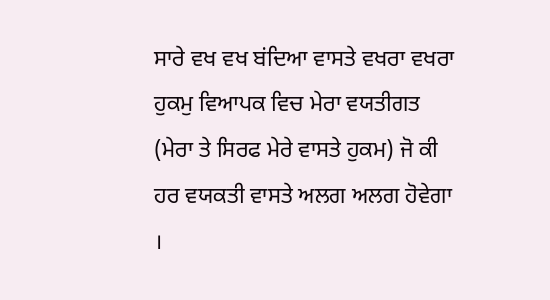ਸਾਰੇ ਵਖ ਵਖ ਬਂਦਿਆ ਵਾਸਤੇ ਵਖਰਾ ਵਖਰਾ ਹੁਕਮੁ ਵਿਆਪਕ ਵਿਚ ਮੇਰਾ ਵਯਤੀਗਤ (ਮੇਰਾ ਤੇ ਸਿਰਫ ਮੇਰੇ ਵਾਸਤੇ ਹੁਕਮ) ਜੋ ਕੀ ਹਰ ਵਯਕਤੀ ਵਾਸਤੇ ਅਲਗ ਅਲਗ ਹੋਵੇਗਾ ।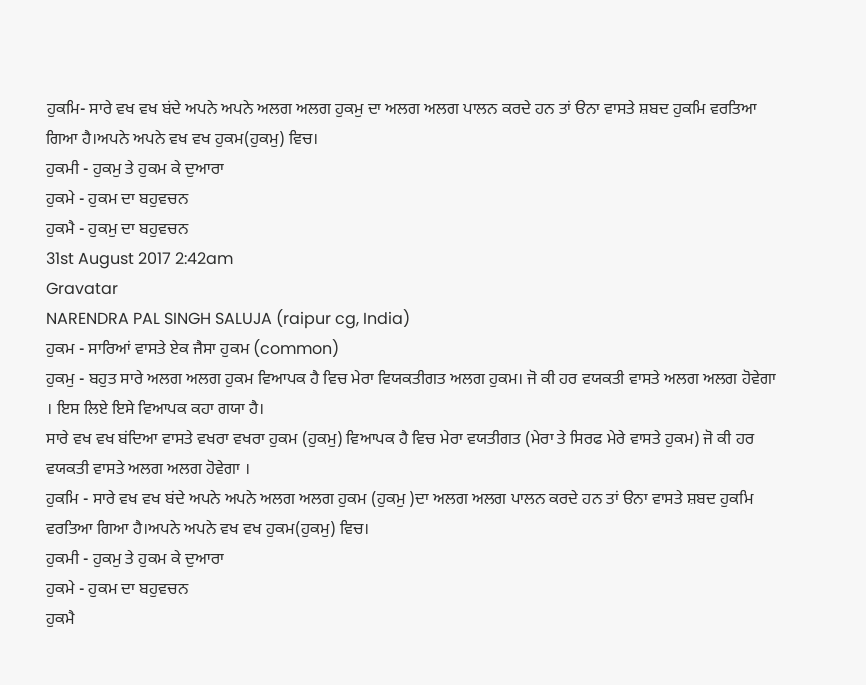ਹੁਕਮਿ- ਸਾਰੇ ਵਖ ਵਖ ਬਂਦੇ ਅਪਨੇ ਅਪਨੇ ਅਲਗ ਅਲਗ ਹੁਕਮੁ ਦਾ ਅਲਗ ਅਲਗ ਪਾਲਨ ਕਰਦੇ ਹਨ ਤਾਂ ੳਨਾ ਵਾਸਤੇ ਸ਼ਬਦ ਹੁਕਮਿ ਵਰਤਿਆ ਗਿਆ ਹੈ।ਅਪਨੇ ਅਪਨੇ ਵਖ ਵਖ ਹੁਕਮ(ਹੁਕਮੁ) ਵਿਚ।
ਹੁਕਮੀ - ਹੁਕਮੁ ਤੇ ਹੁਕਮ ਕੇ ਦੁਆਰਾ
ਹੁਕਮੇ - ਹੁਕਮ ਦਾ ਬਹੁਵਚਨ
ਹੁਕਮੈ - ਹੁਕਮੁ ਦਾ ਬਹੁਵਚਨ
31st August 2017 2:42am
Gravatar
NARENDRA PAL SINGH SALUJA (raipur cg, India)
ਹੁਕਮ - ਸਾਰਿਆਂ ਵਾਸਤੇ ਏਕ ਜੈਸਾ ਹੁਕਮ (common)
ਹੁਕਮੁ - ਬਹੁਤ ਸਾਰੇ ਅਲਗ ਅਲਗ ਹੁਕਮ ਵਿਆਪਕ ਹੈ ਵਿਚ ਮੇਰਾ ਵਿਯਕਤੀਗਤ ਅਲਗ ਹੁਕਮ। ਜੋ ਕੀ ਹਰ ਵਯਕਤੀ ਵਾਸਤੇ ਅਲਗ ਅਲਗ ਹੋਵੇਗਾ । ਇਸ ਲਿਏ ਇਸੇ ਵਿਆਪਕ ਕਹਾ ਗਯਾ ਹੈ।
ਸਾਰੇ ਵਖ ਵਖ ਬਂਦਿਆ ਵਾਸਤੇ ਵਖਰਾ ਵਖਰਾ ਹੁਕਮ (ਹੁਕਮੁ) ਵਿਆਪਕ ਹੈ ਵਿਚ ਮੇਰਾ ਵਯਤੀਗਤ (ਮੇਰਾ ਤੇ ਸਿਰਫ ਮੇਰੇ ਵਾਸਤੇ ਹੁਕਮ) ਜੋ ਕੀ ਹਰ ਵਯਕਤੀ ਵਾਸਤੇ ਅਲਗ ਅਲਗ ਹੋਵੇਗਾ ।
ਹੁਕਮਿ - ਸਾਰੇ ਵਖ ਵਖ ਬਂਦੇ ਅਪਨੇ ਅਪਨੇ ਅਲਗ ਅਲਗ ਹੁਕਮ (ਹੁਕਮੁ )ਦਾ ਅਲਗ ਅਲਗ ਪਾਲਨ ਕਰਦੇ ਹਨ ਤਾਂ ੳਨਾ ਵਾਸਤੇ ਸ਼ਬਦ ਹੁਕਮਿ ਵਰਤਿਆ ਗਿਆ ਹੈ।ਅਪਨੇ ਅਪਨੇ ਵਖ ਵਖ ਹੁਕਮ(ਹੁਕਮੁ) ਵਿਚ।
ਹੁਕਮੀ - ਹੁਕਮੁ ਤੇ ਹੁਕਮ ਕੇ ਦੁਆਰਾ
ਹੁਕਮੇ - ਹੁਕਮ ਦਾ ਬਹੁਵਚਨ
ਹੁਕਮੈ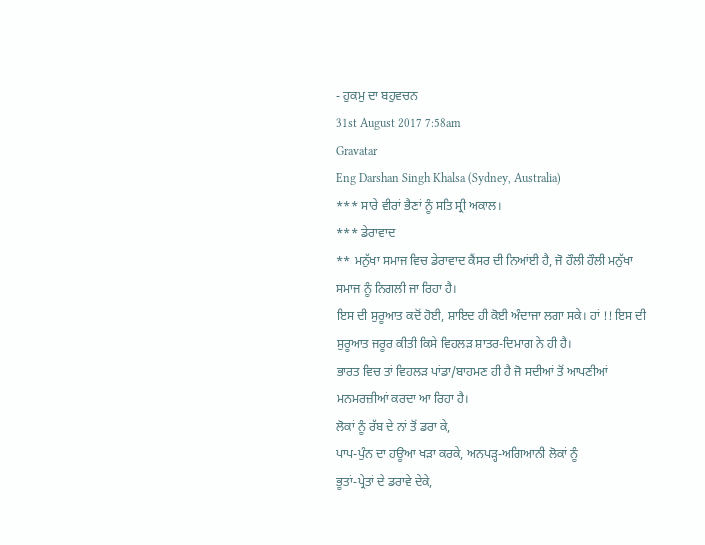- ਹੁਕਮੁ ਦਾ ਬਹੁਵਚਨ
31st August 2017 7:58am
Gravatar
Eng Darshan Singh Khalsa (Sydney, Australia)
*** ਸਾਰੇ ਵੀਰਾਂ ਭੈਣਾਂ ਨੂੰ ਸਤਿ ਸ੍ਰੀ ਅਕਾਲ।
*** ਡੇਰਾਵਾਦ
** ਮਨੁੱਖਾ ਸਮਾਜ ਵਿਚ ਡੇਰਾਵਾਦ ਕੈਂਸਰ ਦੀ ਨਿਆਂਈ ਹੈ, ਜੋ ਹੌਲੀ ਹੌਲੀ ਮਨੁੱਖਾ ਸਮਾਜ ਨੂੰ ਨਿਗਲੀ ਜਾ ਰਿਹਾ ਹੈ।
ਇਸ ਦੀ ਸੁਰੂਆਤ ਕਦੋਂ ਹੋਈ, ਸ਼ਾਇਦ ਹੀ ਕੋਈ ਅੰਦਾਜਾ ਲਗਾ ਸਕੇ। ਹਾਂ !! ਇਸ ਦੀ ਸੁਰੂਆਤ ਜਰੂਰ ਕੀਤੀ ਕਿਸੇ ਵਿਹਲੜ ਸ਼ਾਤਰ-ਦਿਮਾਗ ਨੇ ਹੀ ਹੈ।
ਭਾਰਤ ਵਿਚ ਤਾਂ ਵਿਹਲੜ ਪਾਂਡਾ/ਬਾਹਮਣ ਹੀ ਹੈ ਜੋ ਸਦੀਆਂ ਤੋਂ ਆਪਣੀਆਂ ਮਨਮਰਜ਼ੀਆਂ ਕਰਦਾ ਆ ਰਿਹਾ ਹੈ।
ਲੋਕਾਂ ਨੂੰ ਰੱਬ ਦੇ ਨਾਂ ਤੋਂ ਡਰਾ ਕੇ,
ਪਾਪ-ਪੁੰਨ ਦਾ ਹਊਆ ਖੜਾ ਕਰਕੇ, ਅਨਪੜ੍ਹ-ਅਗਿਆਨੀ ਲੋਕਾਂ ਨੂੰ
ਭੂਤਾਂ-ਪ੍ਰੇਤਾਂ ਦੇ ਡਰਾਵੇ ਦੇਕੇ,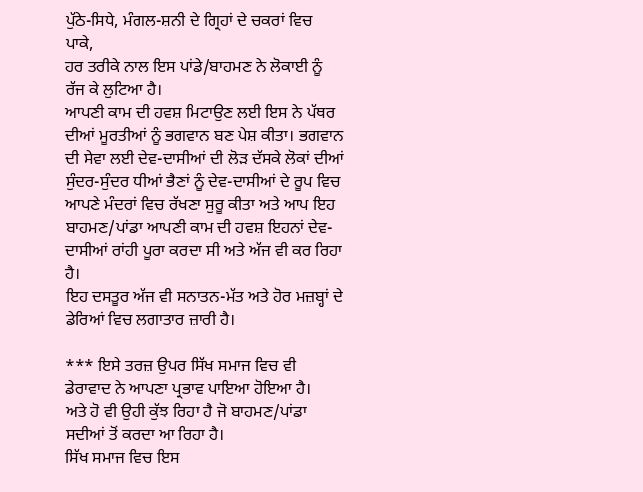ਪੁੱਠੇ-ਸਿਧੇ, ਮੰਗਲ-ਸ਼ਨੀ ਦੇ ਗ੍ਰਿਹਾਂ ਦੇ ਚਕਰਾਂ ਵਿਚ ਪਾਕੇ,
ਹਰ ਤਰੀਕੇ ਨਾਲ ਇਸ ਪਾਂਡੇ/ਬਾਹਮਣ ਨੇ ਲੋਕਾਈ ਨੂੰ ਰੱਜ ਕੇ ਲੁਟਿਆ ਹੈ।
ਆਪਣੀ ਕਾਮ ਦੀ ਹਵਸ਼ ਮਿਟਾਉਣ ਲਈ ਇਸ ਨੇ ਪੱਥਰ ਦੀਆਂ ਮੂਰਤੀਆਂ ਨੂੰ ਭਗਵਾਨ ਬਣ ਪੇਸ਼ ਕੀਤਾ। ਭਗਵਾਨ ਦੀ ਸੇਵਾ ਲਈ ਦੇਵ-ਦਾਸੀਆਂ ਦੀ ਲੋੜ ਦੱਸਕੇ ਲੋਕਾਂ ਦੀਆਂ ਸੁੰਦਰ-ਸੁੰਦਰ ਧੀਆਂ ਭੈਣਾਂ ਨੂੰ ਦੇਵ-ਦਾਸੀਆਂ ਦੇ ਰੂਪ ਵਿਚ ਆਪਣੇ ਮੰਦਰਾਂ ਵਿਚ ਰੱਖਣਾ ਸੁਰੂ ਕੀਤਾ ਅਤੇ ਆਪ ਇਹ ਬਾਹਮਣ/ਪਾਂਡਾ ਆਪਣੀ ਕਾਮ ਦੀ ਹਵਸ਼ ਇਹਨਾਂ ਦੇਵ-ਦਾਸੀਆਂ ਰਾਂਹੀ ਪੂਰਾ ਕਰਦਾ ਸੀ ਅਤੇ ਅੱਜ ਵੀ ਕਰ ਰਿਹਾ ਹੈ।
ਇਹ ਦਸਤੂਰ ਅੱਜ ਵੀ ਸਨਾਤਨ-ਮੱਤ ਅਤੇ ਹੋਰ ਮਜ਼ਬ੍ਹਾਂ ਦੇ ਡੇਰਿਆਂ ਵਿਚ ਲਗਾਤਾਰ ਜ਼ਾਰੀ ਹੈ।

*** ਇਸੇ ਤਰਜ਼ ਉਪਰ ਸਿੱਖ ਸਮਾਜ ਵਿਚ ਵੀ ਡੇਰਾਵਾਦ ਨੇ ਆਪਣਾ ਪ੍ਰਭਾਵ ਪਾਇਆ ਹੋਇਆ ਹੈ।
ਅਤੇ ਹੋ ਵੀ ਉਹੀ ਕੁੱਝ ਰਿਹਾ ਹੈ ਜੋ ਬਾਹਮਣ/ਪਾਂਡਾ ਸਦੀਆਂ ਤੋਂ ਕਰਦਾ ਆ ਰਿਹਾ ਹੈ।
ਸਿੱਖ ਸਮਾਜ ਵਿਚ ਇਸ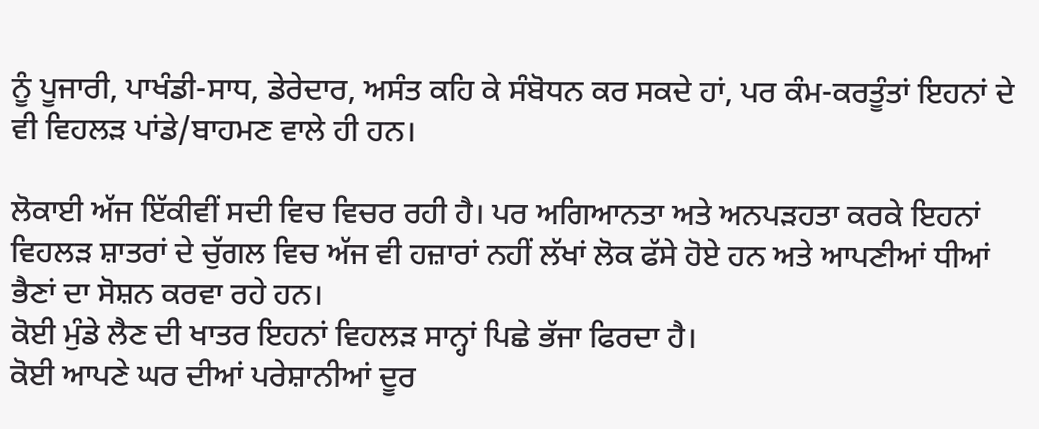ਨੂੰ ਪੂਜਾਰੀ, ਪਾਖੰਡੀ-ਸਾਧ, ਡੇਰੇਦਾਰ, ਅਸੰਤ ਕਹਿ ਕੇ ਸੰਬੋਧਨ ਕਰ ਸਕਦੇ ਹਾਂ, ਪਰ ਕੰਮ-ਕਰਤੂੰਤਾਂ ਇਹਨਾਂ ਦੇ ਵੀ ਵਿਹਲੜ ਪਾਂਡੇ/ਬਾਹਮਣ ਵਾਲੇ ਹੀ ਹਨ।

ਲੋਕਾਈ ਅੱਜ ਇੱਕੀਵੀਂ ਸਦੀ ਵਿਚ ਵਿਚਰ ਰਹੀ ਹੈ। ਪਰ ਅਗਿਆਨਤਾ ਅਤੇ ਅਨਪੜਹਤਾ ਕਰਕੇ ਇਹਨਾਂ ਵਿਹਲੜ ਸ਼ਾਤਰਾਂ ਦੇ ਚੁੱਗਲ ਵਿਚ ਅੱਜ ਵੀ ਹਜ਼ਾਰਾਂ ਨਹੀਂ ਲੱਖਾਂ ਲੋਕ ਫੱਸੇ ਹੋਏ ਹਨ ਅਤੇ ਆਪਣੀਆਂ ਧੀਆਂ ਭੈਣਾਂ ਦਾ ਸੋਸ਼ਨ ਕਰਵਾ ਰਹੇ ਹਨ।
ਕੋਈ ਮੁੰਡੇ ਲੈਣ ਦੀ ਖਾਤਰ ਇਹਨਾਂ ਵਿਹਲੜ ਸਾਨ੍ਹਾਂ ਪਿਛੇ ਭੱਜਾ ਫਿਰਦਾ ਹੈ।
ਕੋਈ ਆਪਣੇ ਘਰ ਦੀਆਂ ਪਰੇਸ਼ਾਨੀਆਂ ਦੂਰ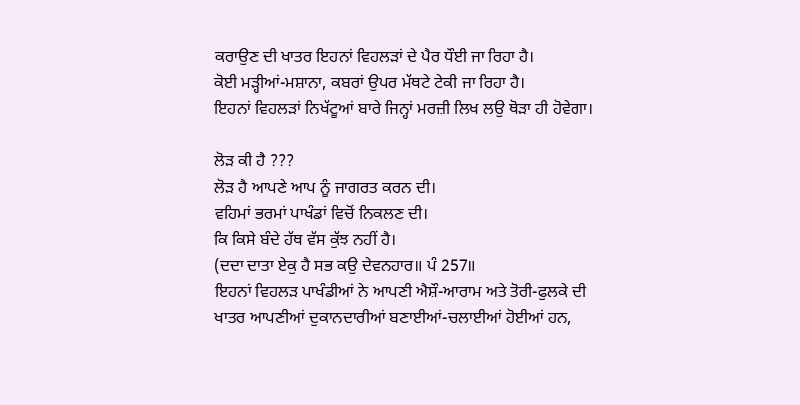ਕਰਾਉਣ ਦੀ ਖਾਤਰ ਇਹਨਾਂ ਵਿਹਲੜਾਂ ਦੇ ਪੈਰ ਧੌਈ ਜਾ ਰਿਹਾ ਹੈ।
ਕੋਈ ਮੜ੍ਹੀਆਂ-ਮਸ਼ਾਨਾ, ਕਬਰਾਂ ਉਪਰ ਮੱਥਟੇ ਟੇਕੀ ਜਾ ਰਿਹਾ ਹੈ।
ਇਹਨਾਂ ਵਿਹਲੜਾਂ ਨਿਖੱਟੂਆਂ ਬਾਰੇ ਜਿਨ੍ਹਾਂ ਮਰਜ਼ੀ ਲਿਖ ਲਉ ਥੋੜਾ ਹੀ ਹੋਵੇਗਾ।

ਲੋੜ ਕੀ ਹੈ ???
ਲੋੜ ਹੈ ਆਪਣੇ ਆਪ ਨੂੰ ਜਾਗਰਤ ਕਰਨ ਦੀ।
ਵਹਿਮਾਂ ਭਰਮਾਂ ਪਾਖੰਡਾਂ ਵਿਚੋਂ ਨਿਕਲਣ ਦੀ।
ਕਿ ਕਿਸੇ ਬੰਦੇ ਹੱਥ ਵੱਸ ਕੁੱਝ ਨਹੀਂ ਹੈ।
(ਦਦਾ ਦਾਤਾ ਏਕੁ ਹੈ ਸਭ ਕਉ ਦੇਵਨਹਾਰ॥ ਪੰ 257॥
ਇਹਨਾਂ ਵਿਹਲੜ ਪਾਖੰਡੀਆਂ ਨੇ ਆਪਣੀ ਐਸ਼ੌ-ਆਰਾਮ ਅਤੇ ਤੋਰੀ-ਫੁਲਕੇ ਦੀ ਖਾਤਰ ਆਪਣੀਆਂ ਦੁਕਾਨਦਾਰੀਆਂ ਬਣਾਈਆਂ-ਚਲਾਈਆਂ ਹੋਈਆਂ ਹਨ,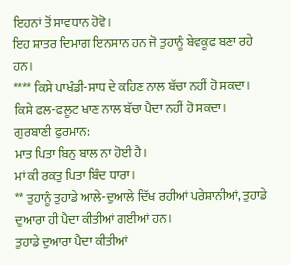ਇਹਨਾਂ ਤੋਂ ਸਾਵਧਾਨ ਹੋਵੋ।
ਇਹ ਸ਼ਾਤਰ ਦਿਮਾਗ ਇਨਸਾਨ ਹਨ ਜੋ ਤੁਹਾਨੂੰ ਬੇਵਕੂਫ ਬਣਾ ਰਹੇ ਹਨ।
**** ਕਿਸੇ ਪਾਖੰਡੀ-ਸਾਧ ਦੇ ਕਹਿਣ ਨਾਲ ਬੱਚਾ ਨਹੀਂ ਹੋ ਸਕਦਾ।
ਕਿਸੇ ਫਲ-ਫਲੂਟ ਖਾਣ ਨਾਲ ਬੱਚਾ ਪੈਦਾ ਨਹੀਂ ਹੋ ਸਕਦਾ।
ਗੁਰਬਾਣੀ ਫੁਰਮਾਨ:
ਮਾਤ ਪਿਤਾ ਬਿਨੁ ਬਾਲ ਨਾ ਹੋਈ ਹੈ।
ਮਾਂ ਕੀ ਰਕਤੁ ਪਿਤਾ ਬਿੰਦ ਧਾਰਾ।
** ਤੁਹਾਨੂੰ ਤੁਹਾਡੇ ਆਲੇ-ਦੁਆਲੇ ਦਿੱਖ ਰਹੀਆਂ ਪਰੇਸ਼ਾਨੀਆਂ, ਤੁਹਾਡੇ ਦੁਆਰਾ ਹੀ ਪੈਦਾ ਕੀਤੀਆਂ ਗਈਆਂ ਹਨ।
ਤੁਹਾਡੇ ਦੁਆਰਾ ਪੈਦਾ ਕੀਤੀਆਂ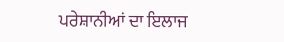ਪਰੇਸ਼ਾਨੀਆਂ ਦਾ ਇਲਾਜ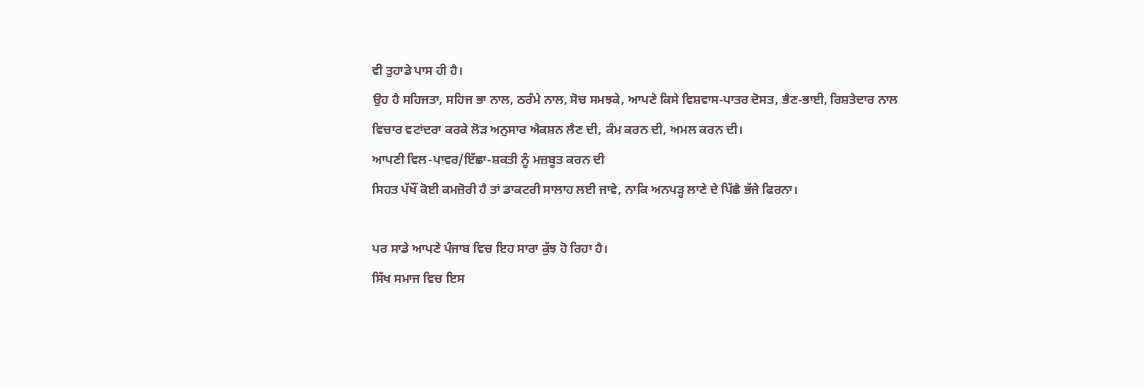ਵੀ ਤੁਹਾਡੇ ਪਾਸ ਹੀ ਹੈ।
ਉਹ ਹੈ ਸਹਿਜਤਾ, ਸਹਿਜ ਭਾ ਨਾਲ, ਠਰੰਮੇ ਨਾਲ, ਸੋਚ ਸਮਝਕੇ, ਆਪਣੇ ਕਿਸੇ ਵਿਸ਼ਵਾਸ-ਪਾਤਰ ਦੋਸਤ, ਭੈਣ-ਭਾਈ, ਰਿਸ਼ਤੇਦਾਰ ਨਾਲ ਵਿਚਾਰ ਵਟਾਂਦਰਾ ਕਰਕੇ ਲੋੜ ਅਨੁਸਾਰ ਐਕਸ਼ਨ ਲੈਣ ਦੀ, ਕੰਮ ਕਰਨ ਦੀ, ਅਮਲ ਕਰਨ ਦੀ।
ਆਪਣੀ ਵਿਲ-ਪਾਵਰ/ਇੱਛਾ-ਸ਼ਕਤੀ ਨੂੰ ਮਜ਼ਬੂਤ ਕਰਨ ਦੀ
ਸਿਹਤ ਪੱਖੌਂ ਕੋਈ ਕਮਜ਼ੋਰੀ ਹੈ ਤਾਂ ਡਾਕਟਰੀ ਸਾਲਾਹ ਲਈ ਜਾਵੇ, ਨਾਕਿ ਅਨਪੜ੍ਹ ਲਾਣੇ ਦੇ ਪਿੱਛੈ ਭੱਜੇ ਫਿਰਨਾ।

ਪਰ ਸਾਡੇ ਆਪਣੇ ਪੰਜਾਬ ਵਿਚ ਇਹ ਸਾਰਾ ਕੁੱਝ ਹੋ ਰਿਹਾ ਹੈ।
ਸਿੱਖ ਸਮਾਜ ਵਿਚ ਇਸ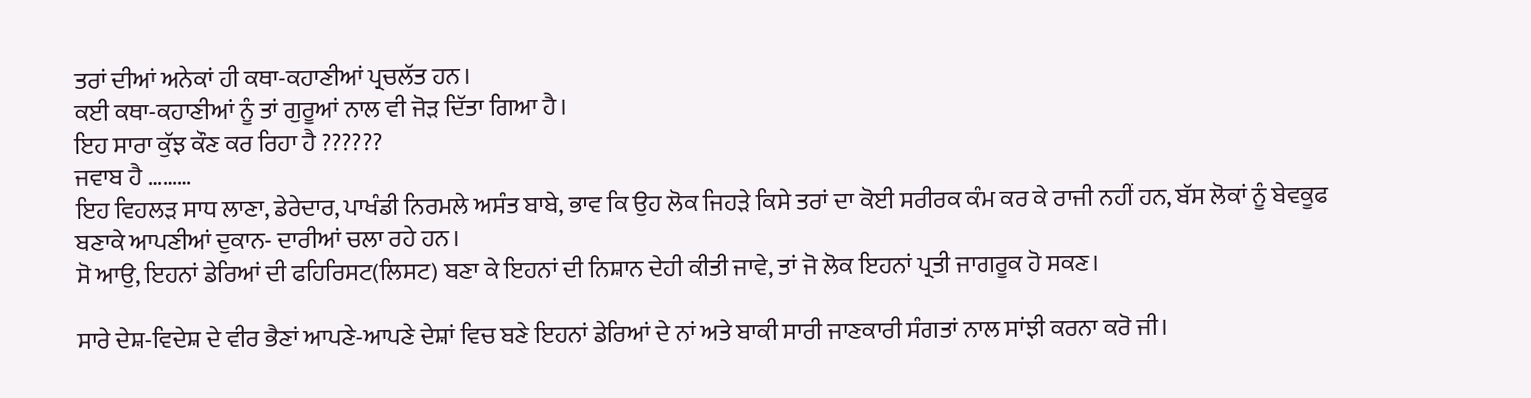ਤਰਾਂ ਦੀਆਂ ਅਨੇਕਾਂ ਹੀ ਕਥਾ-ਕਹਾਣੀਆਂ ਪ੍ਰਚਲੱਤ ਹਨ।
ਕਈ ਕਥਾ-ਕਹਾਣੀਆਂ ਨੂੰ ਤਾਂ ਗੁਰੂਆਂ ਨਾਲ ਵੀ ਜੋੜ ਦਿੱਤਾ ਗਿਆ ਹੈ।
ਇਹ ਸਾਰਾ ਕੁੱਝ ਕੌਣ ਕਰ ਰਿਹਾ ਹੈ ??????
ਜਵਾਬ ਹੈ ………
ਇਹ ਵਿਹਲੜ ਸਾਧ ਲਾਣਾ, ਡੇਰੇਦਾਰ, ਪਾਖੰਡੀ ਨਿਰਮਲੇ ਅਸੰਤ ਬਾਬੇ, ਭਾਵ ਕਿ ਉਹ ਲੋਕ ਜਿਹੜੇ ਕਿਸੇ ਤਰਾਂ ਦਾ ਕੋਈ ਸਰੀਰਕ ਕੰਮ ਕਰ ਕੇ ਰਾਜੀ ਨਹੀਂ ਹਨ, ਬੱਸ ਲੋਕਾਂ ਨੂੰ ਬੇਵਕੂਫ ਬਣਾਕੇ ਆਪਣੀਆਂ ਦੁਕਾਨ- ਦਾਰੀਆਂ ਚਲਾ ਰਹੇ ਹਨ।
ਸੋ ਆਉ, ਇਹਨਾਂ ਡੇਰਿਆਂ ਦੀ ਫਹਿਰਿਸਟ(ਲਿਸਟ) ਬਣਾ ਕੇ ਇਹਨਾਂ ਦੀ ਨਿਸ਼ਾਨ ਦੇਹੀ ਕੀਤੀ ਜਾਵੇ, ਤਾਂ ਜੋ ਲੋਕ ਇਹਨਾਂ ਪ੍ਰਤੀ ਜਾਗਰੂਕ ਹੋ ਸਕਣ।

ਸਾਰੇ ਦੇਸ਼-ਵਿਦੇਸ਼ ਦੇ ਵੀਰ ਭੈਣਾਂ ਆਪਣੇ-ਆਪਣੇ ਦੇਸ਼ਾਂ ਵਿਚ ਬਣੇ ਇਹਨਾਂ ਡੇਰਿਆਂ ਦੇ ਨਾਂ ਅਤੇ ਬਾਕੀ ਸਾਰੀ ਜਾਣਕਾਰੀ ਸੰਗਤਾਂ ਨਾਲ ਸਾਂਝੀ ਕਰਨਾ ਕਰੋ ਜੀ।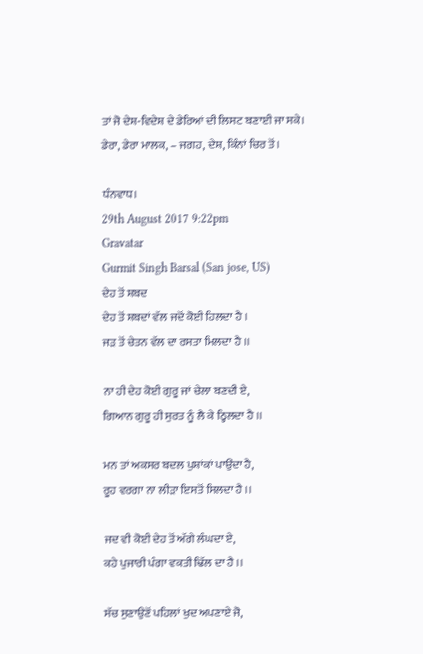ਤਾਂ ਜੋ ਦੇਸ਼-ਵਿਦੇਸ਼ ਦੇ ਡੇਰਿਆਂ ਦੀ ਲਿਸਟ ਬਣਾਈ ਜਾ ਸਕੇ।
ਡੇਰਾ, ਡੇਰਾ ਮਾਲਕ, – ਜਗਹ, ਦੇਸ਼, ਕਿੰਨਾਂ ਚਿਰ ਤੋਂ।

ਧੰਨਵਾਧ।
29th August 2017 9:22pm
Gravatar
Gurmit Singh Barsal (San jose, US)
ਦੇਹ ਤੋਂ ਸ਼ਬਦ
ਦੇਹ ਤੋਂ ਸ਼ਬਦਾਂ ਵੱਲ ਜਦੋਂ ਕੋਈ ਹਿਲਦਾ ਹੈ ।
ਜੜ ਤੋਂ ਚੇਤਨ ਵੱਲ ਦਾ ਰਸਤਾ ਮਿਲਦਾ ਹੈ ।।

ਨਾ ਹੀ ਦੇਹ ਕੋਈ ਗੁਰੂ ਜਾਂ ਚੇਲਾ ਬਣਦੀ ਏ,
ਗਿਆਨ ਗੁਰੂ ਹੀ ਸੁਰਤ ਨੂੰ ਲੈ ਕੇ ਠ੍ਹਿਲਦਾ ਹੈ ।।

ਮਨ ਤਾਂ ਅਕਸਰ ਬਦਲ ਪੁਸ਼ਾਂਕਾਂ ਪਾਉਂਦਾ ਹੈ,
ਰੂਹ ਵਰਗਾ ਨਾ ਲੀੜਾ ਇਸਤੋਂ ਸਿਲਦਾ ਹੈ ।।

ਜਦ ਵੀ ਕੋਈ ਦੇਹ ਤੋਂ ਅੱਗੇ ਲੰਘਦਾ ਏ,
ਕਹੇ ਪੁਜਾਰੀ ਪੰਗਾ ਵਕਤੀ ਢਿੱਲ ਦਾ ਹੈ ।।

ਸੱਚ ਸੁਣਾਉਣੋਂ ਪਹਿਲਾਂ ਖੁਦ ਅਪਣਾਏ ਜੋ,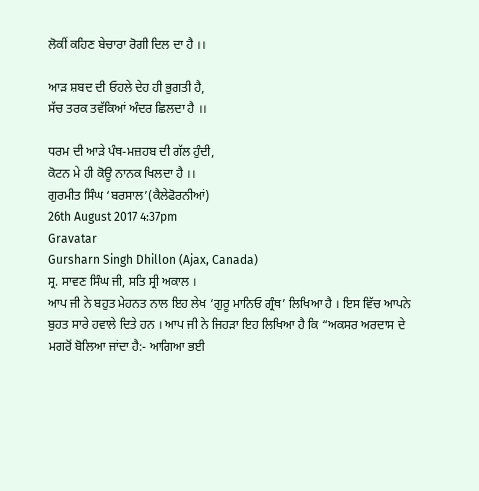ਲੋਕੀਂ ਕਹਿਣ ਬੇਚਾਰਾ ਰੋਗੀ ਦਿਲ ਦਾ ਹੈ ।।

ਆੜ ਸ਼ਬਦ ਦੀ ਓਹਲੇ ਦੇਹ ਹੀ ਭੁਗਤੀ ਹੈ,
ਸੱਚ ਤਰਕ ਤਵੱਕਿਆਂ ਅੰਦਰ ਛਿਲਦਾ ਹੈ ।।

ਧਰਮ ਦੀ ਆੜੇ ਪੰਥ-ਮਜ਼ਹਬ ਦੀ ਗੱਲ ਹੁੰਦੀ,
ਕੋਟਨ ਮੇ ਹੀ ਕੋਊ ਨਾਨਕ ਖਿਲਦਾ ਹੈ ।।
ਗੁਰਮੀਤ ਸਿੰਘ ‘ਬਰਸਾਲ’(ਕੈਲੇਫੋਰਨੀਆਂ)
26th August 2017 4:37pm
Gravatar
Gursharn Singh Dhillon (Ajax, Canada)
ਸ੍ਰ. ਸਾਵਣ ਸਿੰਘ ਜੀ, ਸਤਿ ਸ੍ਰੀ ਅਕਾਲ ।
ਆਪ ਜੀ ਨੇ ਬਹੁਤ ਮੇਹਨਤ ਨਾਲ ਇਹ ਲੇਖ ‘ਗੁਰੂ ਮਾਨਿਓ ਗ੍ਰੰਥ’ ਲਿਖਿਆ ਹੈ । ਇਸ ਵਿੱਚ ਆਪਨੇ ਬੁਹਤ ਸਾਰੇ ਹਵਾਲੇ ਦਿਤੇ ਹਨ । ਆਪ ਜੀ ਨੇ ਜਿਹੜਾ ਇਹ ਲਿਖਿਆ ਹੈ ਕਿ “ਅਕਸਰ ਅਰਦਾਸ ਦੇ ਮਗਰੋਂ ਬੋਲਿਆ ਜਾਂਦਾ ਹੈ:- ਆਗਿਆ ਭਈ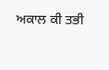ਅਕਾਲ ਕੀ ਤਭੀ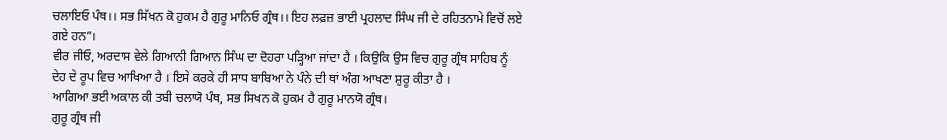ਚਲਾਇਓ ਪੰਥ।। ਸਭ ਸਿੱਖਨ ਕੋ ਹੁਕਮ ਹੈ ਗੁਰੂ ਮਾਨਿਓ ਗ੍ਰੰਥ।। ਇਹ ਲਫ਼ਜ਼ ਭਾਈ ਪ੍ਰਹਲਾਦ ਸਿੰਘ ਜੀ ਦੇ ਰਹਿਤਨਾਮੇ ਵਿਚੋਂ ਲਏ ਗਏ ਹਨ”।
ਵੀਰ ਜੀਓ, ਅਰਦਾਸ ਵੇਲੇ ਗਿਆਨੀ ਗਿਆਨ ਸਿੰਘ ਦਾ ਦੋਹਰਾ ਪੜ੍ਹਿਆ ਜਾਂਦਾ ਹੈ । ਕਿਉਕਿ ਉਸ ਵਿਚ ਗੁਰੂ ਗ੍ਰੰਥ ਸਾਹਿਬ ਨੂੰ ਦੇਹ ਦੇ ਰੂਪ ਵਿਚ ਆਖਿਆ ਹੈ । ਇਸੇ ਕਰਕੇ ਹੀ ਸਾਧ ਬਾਬਿਆ ਨੇ ਪੰਨੇ ਦੀ ਥਾਂ ਅੰਗ ਆਖਣਾ ਸ਼ੁਰੂ ਕੀਤਾ ਹੈ ।
ਆਗਿਆ ਭਈ ਅਕਾਲ ਕੀ ਤਬੀ ਚਲਾਯੋ ਪੰਥ, ਸਭ ਸਿਖਨ ਕੋ ਹੁਕਮ ਹੈ ਗੁਰੂ ਮਾਨਯੋ ਗ੍ਰੰਥ।
ਗੁਰੂ ਗ੍ਰੰਥ ਜੀ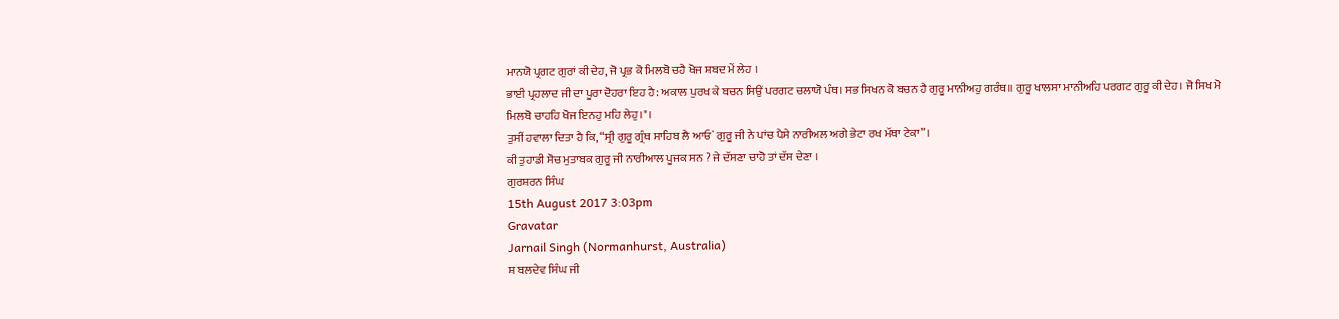ਮਾਨਯੋ ਪ੍ਰਗਟ ਗੁਰਾਂ ਕੀ ਦੇਹ, ਜੋ ਪ੍ਰਭ ਕੋ ਮਿਲਬੋ ਚਹੈ ਖੋਜ ਸ਼ਬਦ ਮੇਂ ਲੇਹ ।
ਭਾਈ ਪ੍ਰਹਲਾਦ ਜੀ ਦਾ ਪੂਰਾ ਦੋਹਰਾ ਇਹ ਹੈ: ਅਕਾਲ ਪੁਰਖ ਕੇ ਬਚਨ ਸਿਉਂ ਪਰਗਟ ਚਲਾਯੋ ਪੰਥ। ਸਭ ਸਿਖਨ ਕੋ ਬਚਨ ਹੈ ਗੁਰੂ ਮਾਨੀਅਹੁ ਗਰੰਥ॥ ਗੁਰੂ ਖਾਲਸਾ ਮਾਨੀਅਹਿ ਪਰਗਟ ਗੁਰੂ ਕੀ ਦੇਹ। ਜੋ ਸਿਖ ਮੋ ਮਿਲਬੋ ਚਾਹਹਿ ਖੋਜ ਇਨਹੁ ਮਹਿ ਲੇਹੁ।"।
ਤੁਸੀਂ ਹਵਾਲਾ ਦਿਤਾ ਹੈ ਕਿ, “ਸ੍ਰੀ ਗੁਰੂ ਗ੍ਰੰਥ ਸਾਹਿਬ ਲੈ ਆਓ` ਗੁਰੂ ਜੀ ਨੇ ਪਾਂਚ ਪੈਸੇ ਨਾਰੀਅਲ ਅਗੇ ਭੇਟਾ ਰਖ ਮੱਥਾ ਟੇਕਾ”।
ਕੀ ਤੁਹਾਡੀ ਸੋਚ ਮੁਤਾਬਕ ਗੁਰੂ ਜੀ ਨਾਰੀਆਲ ਪੂਜਕ ਸਨ ? ਜੇ ਦੱਸਣਾ ਚਾਹੋ ਤਾਂ ਦੱਸ ਦੇਣਾ ।
ਗੁਰਸ਼ਰਨ ਸਿੰਘ
15th August 2017 3:03pm
Gravatar
Jarnail Singh (Normanhurst, Australia)
ਸ਼ ਬਲਦੇਵ ਸਿੰਘ ਜੀ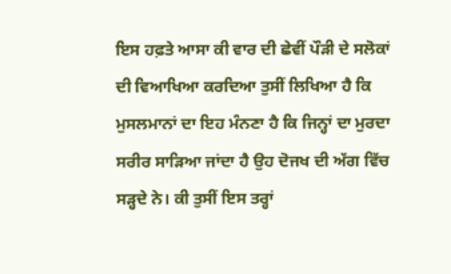ਇਸ ਹਫ਼ਤੇ ਆਸਾ ਕੀ ਵਾਰ ਦੀ ਛੇਵੀਂ ਪੌੜੀ ਦੇ ਸਲੋਕਾਂ ਦੀ ਵਿਆਖਿਆ ਕਰਦਿਆ ਤੁਸੀਂ ਲਿਖਿਆ ਹੈ ਕਿ ਮੁਸਲਮਾਨਾਂ ਦਾ ਇਹ ਮੰਨਣਾ ਹੈ ਕਿ ਜਿਨ੍ਹਾਂ ਦਾ ਮੁਰਦਾ ਸਰੀਰ ਸਾੜਿਆ ਜਾਂਦਾ ਹੈ ਉਹ ਦੋਜਖ ਦੀ ਅੱਗ ਵਿੱਚ ਸੜ੍ਹਦੇ ਨੇ। ਕੀ ਤੁਸੀਂ ਇਸ ਤਰ੍ਹਾਂ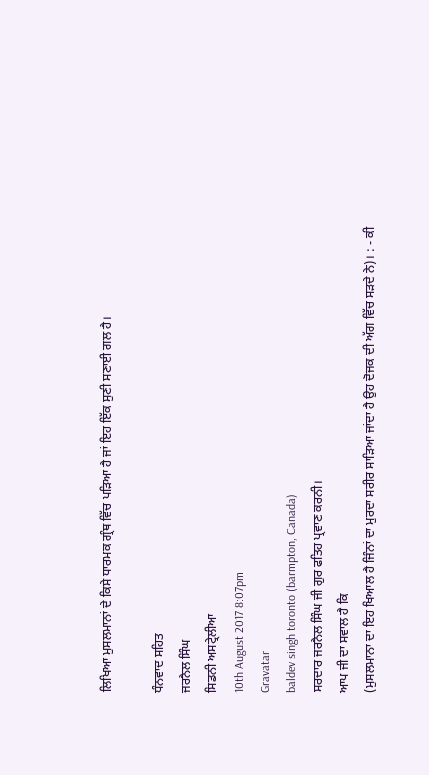ਲਿਖਿਆ ਮੁਸਲਮਾਨਾਂ ਦੇ ਕਿਸੇ ਧਾਰਮਕ ਗ੍ਰੰਥ ਵਿੱਚ ਪੜਿਆ ਹੈ ਜਾਂ ਇਹ ਇੱਕ ਸੁਣੀ ਸਣਾਈ ਗਲ ਹੈ।

ਧੰਨਵਾਦ ਸਹਿਤ
ਜਰਨੈਲ ਸਿੰਘ
ਸਿਡਨੀ ਅਸਟ੍ਰੇਲੀਆ
10th August 2017 8:07pm
Gravatar
baldev singh toronto (barmpton, Canada)
ਸਰਦਾਰ ਜਰਨੈਲ ਸਿੰਘ ਜੀ ਗੁਰ ਫਤਿਹ ਪ੍ਰਵਾਣ ਕਰਨੀ।
ਆਪ ਜੀ ਦਾ ਸਵਾਲ ਹੈ ਕਿ
(ਮੁਸਲਮਾਨਾ ਦਾ ਇਹ ਖਿਆਲ ਹੈ ਜਿੰਨਾਂ ਦਾ ਮੁਰਦਾ ਸਰੀਰ ਸਾੜਿਆ ਜਾਂਦਾ ਹੈ ਉਹ ਦੋਜਕ ਦੀ ਅੱਗ ਵਿੱਚ ਸੜਦੇ ਨੇ)। : - ਕੀ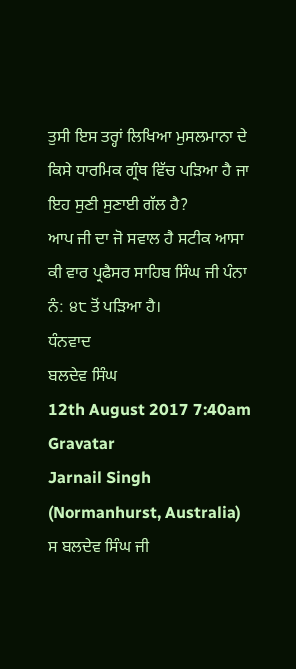ਤੁਸੀ ਇਸ ਤਰ੍ਹਾਂ ਲਿਖਿਆ ਮੁਸਲਮਾਨਾ ਦੇ ਕਿਸੇ ਧਾਰਮਿਕ ਗ੍ਰੰਥ ਵਿੱਚ ਪੜਿਆ ਹੈ ਜਾ ਇਹ ਸੁਣੀ ਸੁਣਾਈ ਗੱਲ ਹੈ?
ਆਪ ਜੀ ਦਾ ਜੋ ਸਵਾਲ ਹੈ ਸਟੀਕ ਆਸਾ ਕੀ ਵਾਰ ਪ੍ਰਫੈਸਰ ਸਾਹਿਬ ਸਿੰਘ ਜੀ ਪੰਨਾ ਨੰ: ੪੮ ਤੋਂ ਪੜਿਆ ਹੈ।
ਧੰਨਵਾਦ
ਬਲਦੇਵ ਸਿੰਘ
12th August 2017 7:40am
Gravatar
Jarnail Singh (Normanhurst, Australia)
ਸ ਬਲਦੇਵ ਸਿੰਘ ਜੀ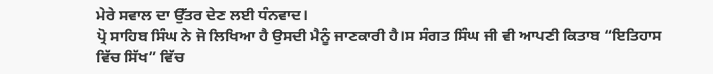ਮੇਰੇ ਸਵਾਲ ਦਾ ਉੱਤਰ ਦੇਣ ਲਈ ਧੰਨਵਾਦ।
ਪ੍ਰੋ ਸਾਹਿਬ ਸਿੰਘ ਨੇ ਜੋ ਲਿਖਿਆ ਹੈ ਉਸਦੀ ਮੈਨੂੰ ਜਾਣਕਾਰੀ ਹੈ।ਸ ਸੰਗਤ ਸਿੰਘ ਜੀ ਵੀ ਆਪਣੀ ਕਿਤਾਬ “ਇਤਿਹਾਸ ਵਿੱਚ ਸਿੱਖ” ਵਿੱਚ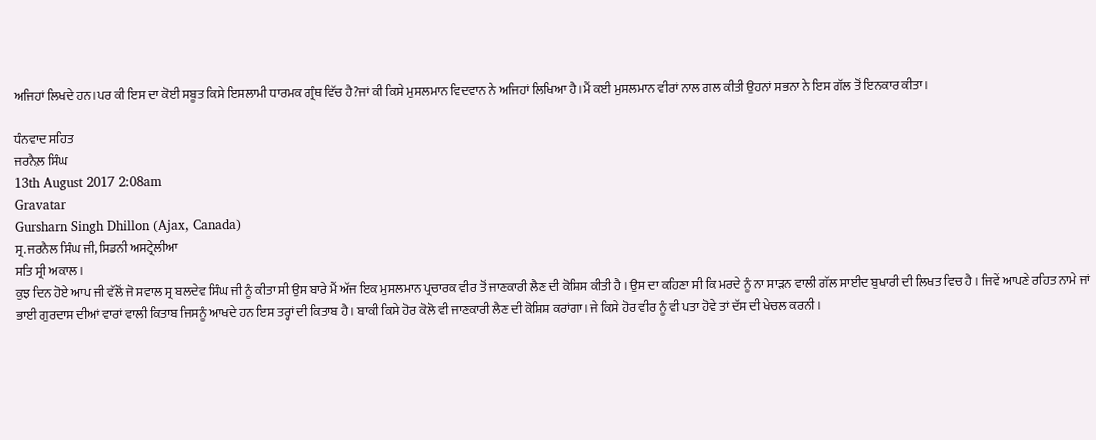ਅਜਿਹਾਂ ਲਿਖਦੇ ਹਨ।ਪਰ ਕੀ ਇਸ ਦਾ ਕੋਈ ਸਬੂਤ ਕਿਸੇ ਇਸਲਾਮੀ ਧਾਰਮਕ ਗ੍ਰੰਥ ਵਿੱਚ ਹੈ?ਜਾਂ ਕੀ ਕਿਸੇ ਮੁਸਲਮਾਨ ਵਿਦਵਾਨ ਨੇ ਅਜਿਹਾਂ ਲਿਖਿਆ ਹੈ।ਮੈਂ ਕਈ ਮੁਸਲਮਾਨ ਵੀਰਾਂ ਨਾਲ ਗਲ ਕੀਤੀ ਉਹਨਾਂ ਸਭਨਾ ਨੇ ਇਸ ਗੱਲ ਤੋਂ ਇਨਕਾਰ ਕੀਤਾ।

ਧੰਨਵਾਦ ਸਹਿਤ
ਜਰਨੈਲ਼ ਸਿੰਘ
13th August 2017 2:08am
Gravatar
Gursharn Singh Dhillon (Ajax, Canada)
ਸ੍ਰ.ਜਰਨੈਲ ਸਿੰਘ ਜੀ, ਸਿਡਨੀ ਅਸਟ੍ਰੇਲੀਆ
ਸਤਿ ਸ੍ਰੀ ਅਕਾਲ ।
ਕੁਝ ਦਿਨ ਹੋਏ ਆਪ ਜੀ ਵੱਲੋਂ ਜੋ ਸਵਾਲ ਸ੍ਰ ਬਲਦੇਵ ਸਿੰਘ ਜੀ ਨੂੰ ਕੀਤਾ ਸੀ ਉਸ ਬਾਰੇ ਮੈਂ ਅੱਜ ਇਕ ਮੁਸਲਮਾਨ ਪ੍ਰਚਾਰਕ ਵੀਰ ਤੋਂ ਜਾਣਕਾਰੀ ਲੈਣ ਦੀ ਕੋਸ਼ਿਸ ਕੀਤੀ ਹੈ । ਉਸ ਦਾ ਕਹਿਣਾ ਸੀ ਕਿ ਮਰਦੇ ਨੂੰ ਨਾ ਸਾੜਨ ਵਾਲੀ ਗੱਲ ਸਾਈਦ ਬੁਖਾਰੀ ਦੀ ਲਿਖਤ ਵਿਚ ਹੈ । ਜਿਵੇਂ ਆਪਣੇ ਰਹਿਤ ਨਾਮੇ ਜਾਂ ਭਾਈ ਗੁਰਦਾਸ ਦੀਆਂ ਵਾਰਾਂ ਵਾਲੀ ਕਿਤਾਬ ਜਿਸਨੂੰ ਆਖਦੇ ਹਨ ਇਸ ਤਰ੍ਹਾਂ ਦੀ ਕਿਤਾਬ ਹੈ । ਬਾਕੀ ਕਿਸੇ ਹੋਰ ਕੋਲੋ ਵੀ ਜਾਣਕਾਰੀ ਲੈਣ ਦੀ ਕੋਸ਼ਿਸ਼ ਕਰਾਂਗਾ। ਜੇ ਕਿਸੇ ਹੋਰ ਵੀਰ ਨੂੰ ਵੀ ਪਤਾ ਹੋਵੇ ਤਾਂ ਦੱਸ ਦੀ ਖੇਚਲ ਕਰਨੀ ।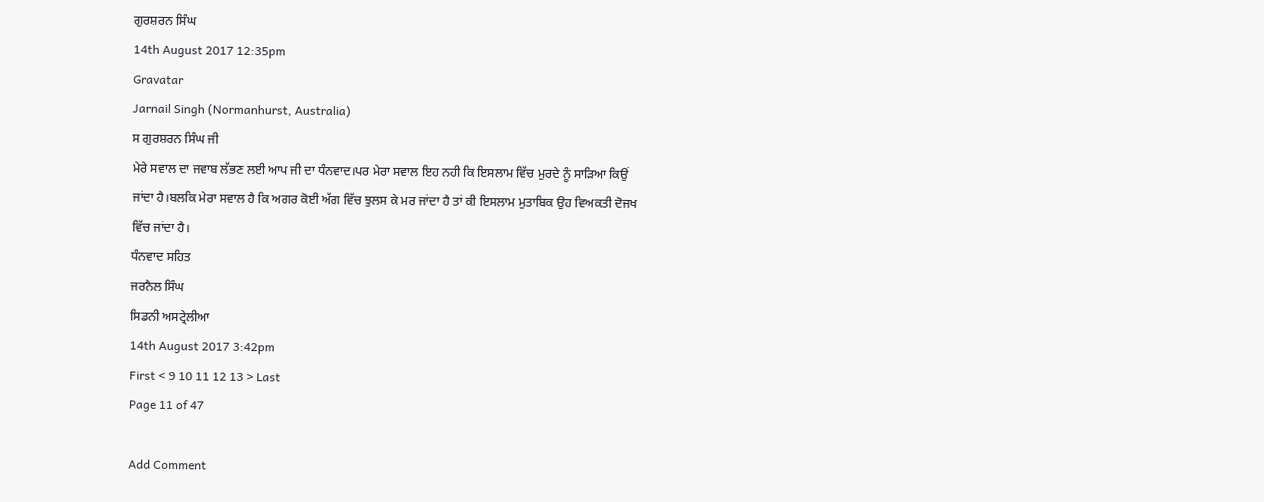ਗੁਰਸ਼ਰਨ ਸਿੰਘ
14th August 2017 12:35pm
Gravatar
Jarnail Singh (Normanhurst, Australia)
ਸ ਗੁਰਸ਼ਰਨ ਸਿੰਘ ਜੀ
ਮੇਰੇ ਸਵਾਲ ਦਾ ਜਵਾਬ ਲੱਭਣ ਲਈ ਆਪ ਜੀ ਦਾ ਧੰਨਵਾਦ।ਪਰ ਮੇਰਾ ਸਵਾਲ ਇਹ ਨਹੀ ਕਿ ਇਸਲਾਮ ਵਿੱਚ ਮੁਰਦੇ ਨੂੰ ਸਾੜਿਆ ਕਿਉਂ ਜਾਂਦਾ ਹੈ।ਬਲਕਿ ਮੇਰਾ ਸਵਾਲ ਹੈ ਕਿ ਅਗਰ ਕੋਈ ਅੱਗ ਵਿੱਚ ਝੁਲਸ ਕੇ ਮਰ ਜਾਂਦਾ ਹੈ ਤਾਂ ਕੀ ਇਸਲਾਮ ਮੁਤਾਬਿਕ ਉਹ ਵਿਅਕਤੀ ਦੋਜਖ ਵਿੱਚ ਜਾਂਦਾ ਹੈ।
ਧੰਨਵਾਦ ਸਹਿਤ
ਜਰਨੈਲ ਸਿੰਘ
ਸਿਡਨੀ ਅਸਟ੍ਰੇਲੀਆ
14th August 2017 3:42pm
First < 9 10 11 12 13 > Last
Page 11 of 47

Add Comment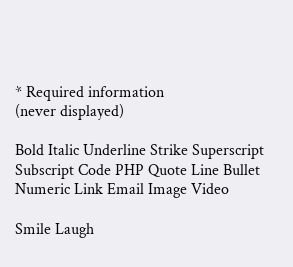* Required information
(never displayed)

Bold Italic Underline Strike Superscript Subscript Code PHP Quote Line Bullet Numeric Link Email Image Video

Smile Laugh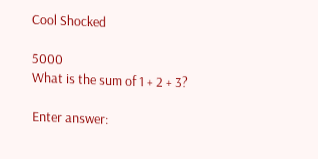Cool Shocked

5000
What is the sum of 1 + 2 + 3?

Enter answer: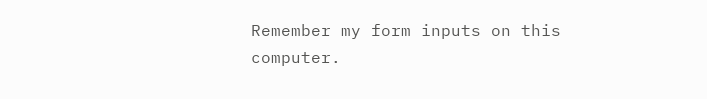Remember my form inputs on this computer.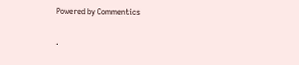Powered by Commentics

.